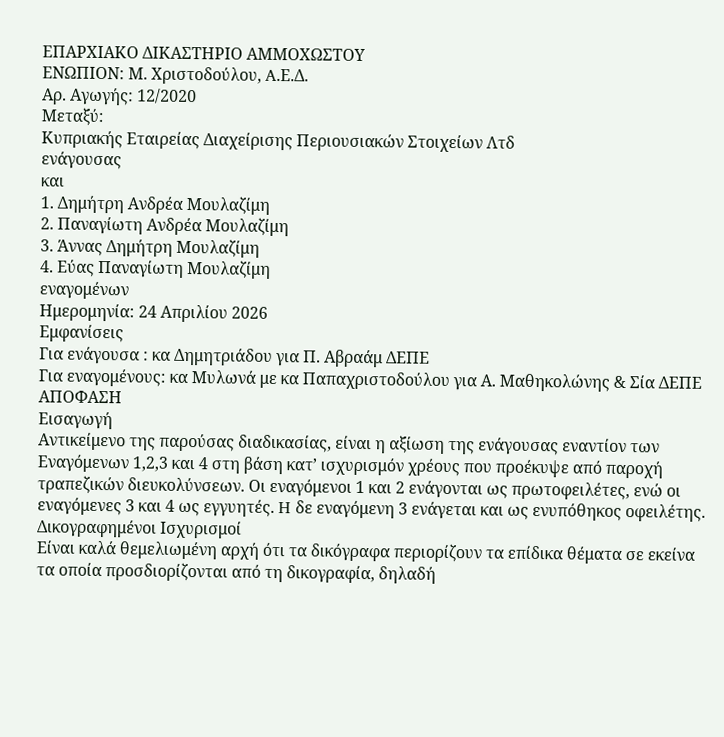ΕΠΑΡΧΙΑΚΟ ΔΙΚΑΣΤΗΡΙΟ ΑΜΜΟΧΩΣΤΟΥ
ΕΝΩΠΙΟΝ: Μ. Χριστοδούλου, A.Ε.Δ.
Αρ. Αγωγής: 12/2020
Μεταξύ:
Κυπριακής Εταιρείας Διαχείρισης Περιουσιακών Στοιχείων Λτδ
ενάγουσας
και
1. Δημήτρη Ανδρέα Μουλαζίμη
2. Παναγίωτη Ανδρέα Μουλαζίμη
3. Άννας Δημήτρη Μουλαζίμη
4. Εύας Παναγίωτη Μουλαζίμη
εναγομένων
Ημερομηνία: 24 Απριλίου 2026
Εμφανίσεις
Για ενάγουσα : κα Δημητριάδου για Π. Αβραάμ ΔΕΠΕ
Για εναγομένους: κα Μυλωνά με κα Παπαχριστοδούλου για Α. Μαθηκολώνης & Σία ΔΕΠΕ
ΑΠΟΦΑΣΗ
Εισαγωγή
Αντικείμενο της παρούσας διαδικασίας, είναι η αξίωση της ενάγουσας εναντίον των Eναγόμενων 1,2,3 και 4 στη βάση κατ’ ισχυρισμόν χρέους που προέκυψε από παροχή τραπεζικών διευκολύνσεων. Οι εναγόμενοι 1 και 2 ενάγονται ως πρωτοφειλέτες, ενώ οι εναγόμενες 3 και 4 ως εγγυητές. H δε εναγόμενη 3 ενάγεται και ως ενυπόθηκος οφειλέτης.
Δικογραφημένοι Ισχυρισμοί
Είναι καλά θεμελιωμένη αρχή ότι τα δικόγραφα περιορίζουν τα επίδικα θέματα σε εκείνα τα οποία προσδιορίζονται από τη δικογραφία, δηλαδή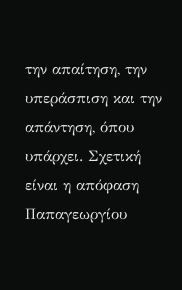την απαίτηση, την υπεράσπιση και την απάντηση, όπου υπάρχει. Σχετική είναι η απόφαση Παπαγεωργίου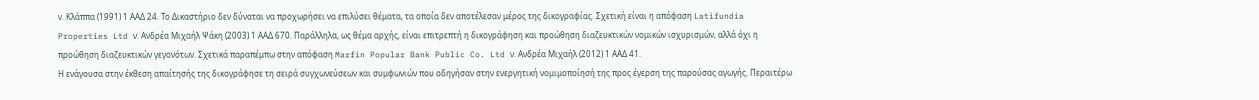ν. Κλάππα (1991) 1 AΑΔ 24. Το Δικαστήριο δεν δύναται να προχωρήσει να επιλύσει θέματα, τα οποία δεν αποτέλεσαν μέρος της δικογραφίας. Σχετική είναι η απόφαση Latifundia Properties Ltd ν. Ανδρέα Μιχαήλ Ψάκη (2003) 1 ΑΑΔ 670. Παράλληλα, ως θέμα αρχής, είναι επιτρεπτή η δικογράφηση και προώθηση διαζευκτικών νομικών ισχυρισμών, αλλά όχι η προώθηση διαζευκτικών γεγονότων. Σχετικά παραπέμπω στην απόφαση Marfin Popular Bank Public Co. Ltd ν. Ανδρέα Μιχαήλ (2012) 1 ΑΑΔ 41.
Η ενάγουσα στην έκθεση απαίτησής της δικογράφησε τη σειρά συγχωνεύσεων και συμφωνιών που οδηγήσαν στην ενεργητική νομιμοποίησή της προς έγερση της παρούσας αγωγής. Περαιτέρω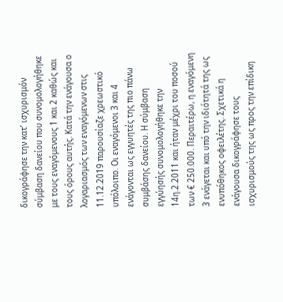δικογράφησε την κατ’ ισχυρισμόν σύμβαση δανείου που συνομολογήθηκε με τους εναγόμενους 1 και 2 καθώς και τους όρους αυτής. Κατά την ενάγουσα ο λογαριασμός των εναγόμενων στις 11.12.2019 παρουσίαζε χρεωστικό υπόλοιπο. Οι εναγόμενοι 3 και 4 ενάγονται ως εγγυητές της πιο πάνω συμβάσης δανείου. Η σύμβαση εγγύησής συνομολογήθηκε την 14η.2.2011 και ήταν μέχρι του ποσού των € 250.000. Περαιτέρω, η εναγόμενη 3 ενάγεται και υπό την ιδιότητά της ως ενυπόθηκος οφειλέτης. Σχετικά η ενάγουσα δικογράφησε τους ισχυρισμούς της ως προς την επίδικη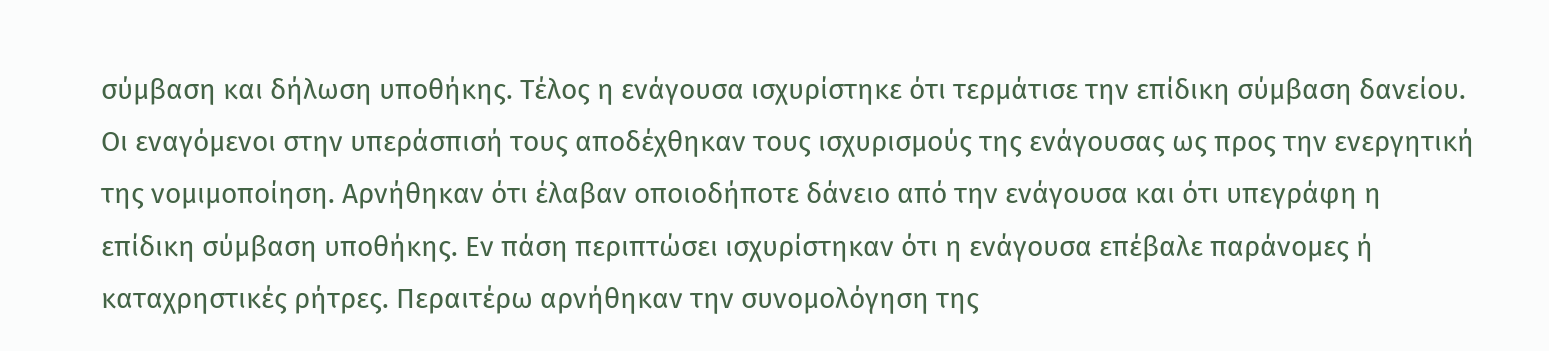σύμβαση και δήλωση υποθήκης. Τέλος η ενάγουσα ισχυρίστηκε ότι τερμάτισε την επίδικη σύμβαση δανείου.
Οι εναγόμενοι στην υπεράσπισή τους αποδέχθηκαν τους ισχυρισμούς της ενάγουσας ως προς την ενεργητική της νομιμοποίηση. Αρνήθηκαν ότι έλαβαν οποιοδήποτε δάνειο από την ενάγουσα και ότι υπεγράφη η επίδικη σύμβαση υποθήκης. Εν πάση περιπτώσει ισχυρίστηκαν ότι η ενάγουσα επέβαλε παράνομες ή καταχρηστικές ρήτρες. Περαιτέρω αρνήθηκαν την συνομολόγηση της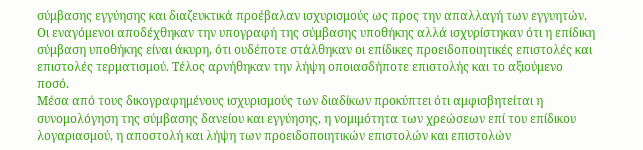σύμβασης εγγύησης και διαζευκτικά προέβαλαν ισχυρισμούς ως προς την απαλλαγή των εγγυητών. Οι εναγόμενοι αποδέχθηκαν την υπογραφή της σύμβασης υποθήκης αλλά ισχυρίστηκαν ότι η επίδικη σύμβαση υποθήκης είναι άκυρη, ότι ουδέποτε στάλθηκαν οι επίδικες προειδοποιητικές επιστολές και επιστολές τερματισμού. Τέλος αρνήθηκαν την λήψη οποιασδήποτε επιστολής και το αξιούμενο ποσό.
Μέσα από τους δικογραφημένους ισχυρισμούς των διαδίκων προκύπτει ότι αμφισβητείται η συνομολόγηση της σύμβασης δανείου και εγγύησης, η νομιμότητα των χρεώσεων επί του επίδικου λογαριασμού, η αποστολή και λήψη των προειδοποιητικών επιστολών και επιστολών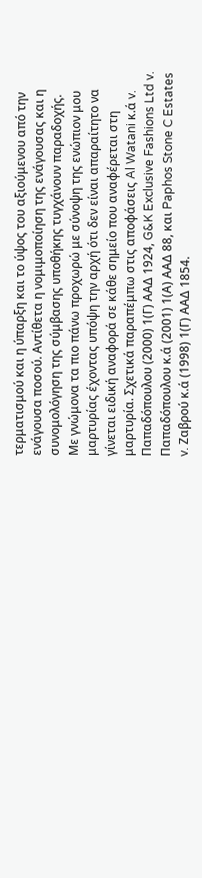τερματισμού και η ύπαρξη και το ύψος του αξιούμενου από την ενάγουσα ποσού. Αντίθετα η νομιμοποίηση της ενάγουσας και η συνομολόγηση της σύμβασης υποθήκης τυγχάνουν παραδοχής.
Με γνώμονα τα πιο πάνω προχωρώ με σύνοψη της ενώπιον μου μαρτυρίας έχοντας υπόψη την αρχή ότι δεν είναι απαραίτητο να γίνεται ειδική αναφορά σε κάθε σημείο που αναφέρεται στη μαρτυρία. Σχετικά παραπέμπω στις αποφάσεις Al Watani κ.ά v. Παπαδόπουλου (2000) 1(Γ) ΑΑΔ 1924, G&K Exclusive Fashions Ltd v. Παπαδόπουλου κ.ά (2001) 1(Α) ΑΑΔ 88, και Paphos Stone C Estates v. Ζαβρού κ.ά (1998) 1(Γ) ΑΑΔ 1854.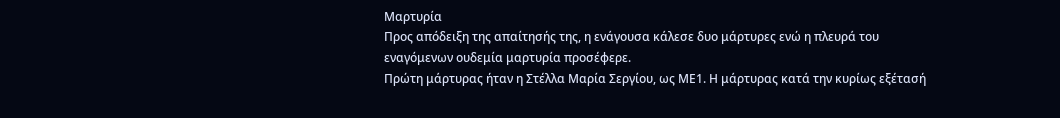Μαρτυρία
Προς απόδειξη της απαίτησής της, η ενάγουσα κάλεσε δυο μάρτυρες ενώ η πλευρά του εναγόμενων ουδεμία μαρτυρία προσέφερε.
Πρώτη μάρτυρας ήταν η Στέλλα Μαρία Σεργίου, ως ΜΕ1. Η μάρτυρας κατά την κυρίως εξέτασή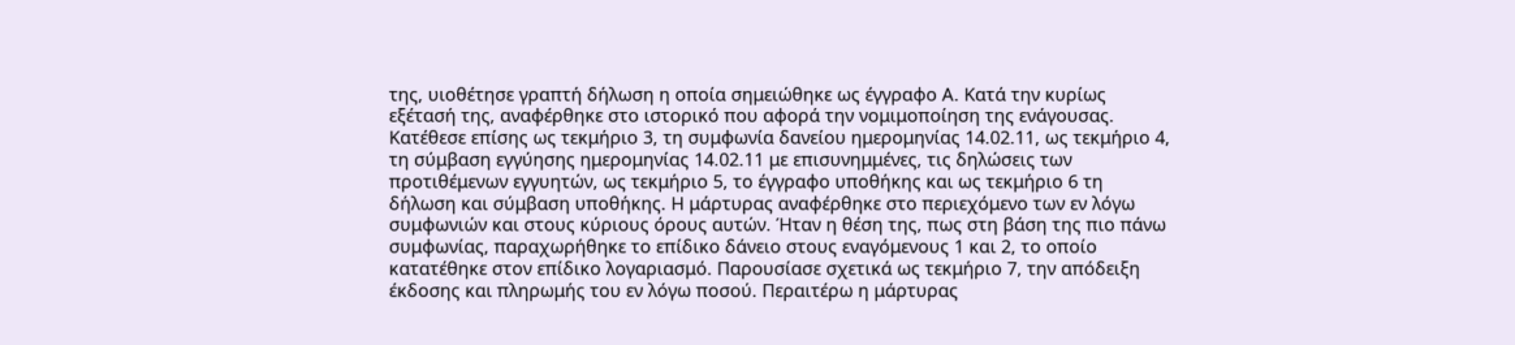της, υιοθέτησε γραπτή δήλωση η οποία σημειώθηκε ως έγγραφο Α. Κατά την κυρίως εξέτασή της, αναφέρθηκε στο ιστορικό που αφορά την νομιμοποίηση της ενάγουσας. Κατέθεσε επίσης ως τεκμήριο 3, τη συμφωνία δανείου ημερομηνίας 14.02.11, ως τεκμήριο 4, τη σύμβαση εγγύησης ημερομηνίας 14.02.11 με επισυνημμένες, τις δηλώσεις των προτιθέμενων εγγυητών, ως τεκμήριο 5, το έγγραφο υποθήκης και ως τεκμήριο 6 τη δήλωση και σύμβαση υποθήκης. Η μάρτυρας αναφέρθηκε στο περιεχόμενο των εν λόγω συμφωνιών και στους κύριους όρους αυτών. Ήταν η θέση της, πως στη βάση της πιο πάνω συμφωνίας, παραχωρήθηκε το επίδικο δάνειο στους εναγόμενους 1 και 2, το οποίο κατατέθηκε στον επίδικο λογαριασμό. Παρουσίασε σχετικά ως τεκμήριο 7, την απόδειξη έκδοσης και πληρωμής του εν λόγω ποσού. Περαιτέρω η μάρτυρας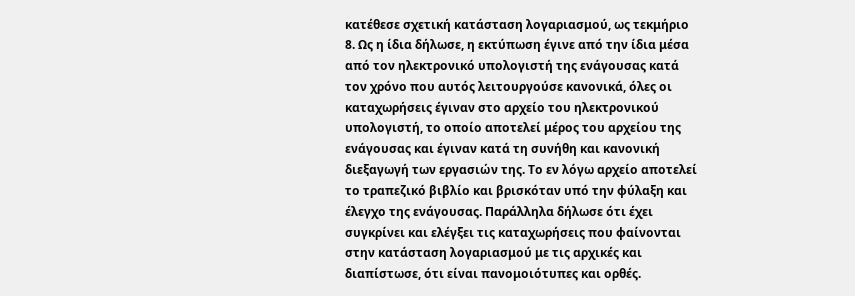κατέθεσε σχετική κατάσταση λογαριασμού, ως τεκμήριο 8. Ως η ίδια δήλωσε, η εκτύπωση έγινε από την ίδια μέσα από τον ηλεκτρονικό υπολογιστή της ενάγουσας κατά τον χρόνο που αυτός λειτουργούσε κανονικά, όλες οι καταχωρήσεις έγιναν στο αρχείο του ηλεκτρονικού υπολογιστή, το οποίο αποτελεί μέρος του αρχείου της ενάγουσας και έγιναν κατά τη συνήθη και κανονική διεξαγωγή των εργασιών της. Το εν λόγω αρχείο αποτελεί το τραπεζικό βιβλίο και βρισκόταν υπό την φύλαξη και έλεγχο της ενάγουσας. Παράλληλα δήλωσε ότι έχει συγκρίνει και ελέγξει τις καταχωρήσεις που φαίνονται στην κατάσταση λογαριασμού με τις αρχικές και διαπίστωσε, ότι είναι πανομοιότυπες και ορθές.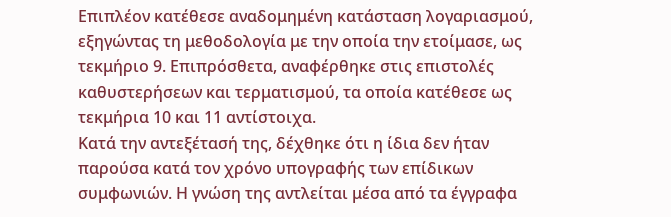Επιπλέον κατέθεσε αναδομημένη κατάσταση λογαριασμού, εξηγώντας τη μεθοδολογία με την οποία την ετοίμασε, ως τεκμήριο 9. Επιπρόσθετα, αναφέρθηκε στις επιστολές καθυστερήσεων και τερματισμού, τα οποία κατέθεσε ως τεκμήρια 10 και 11 αντίστοιχα.
Κατά την αντεξέτασή της, δέχθηκε ότι η ίδια δεν ήταν παρούσα κατά τον χρόνο υπογραφής των επίδικων συμφωνιών. Η γνώση της αντλείται μέσα από τα έγγραφα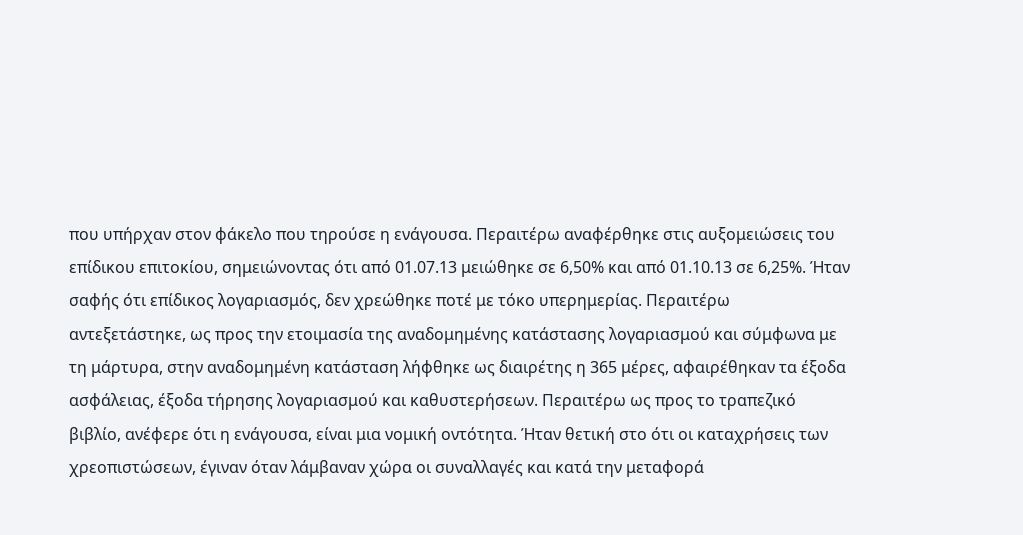που υπήρχαν στον φάκελο που τηρούσε η ενάγουσα. Περαιτέρω αναφέρθηκε στις αυξομειώσεις του επίδικου επιτοκίου, σημειώνοντας ότι από 01.07.13 μειώθηκε σε 6,50% και από 01.10.13 σε 6,25%. Ήταν σαφής ότι επίδικος λογαριασμός, δεν χρεώθηκε ποτέ με τόκο υπερημερίας. Περαιτέρω αντεξετάστηκε, ως προς την ετοιμασία της αναδομημένης κατάστασης λογαριασμού και σύμφωνα με τη μάρτυρα, στην αναδομημένη κατάσταση λήφθηκε ως διαιρέτης η 365 μέρες, αφαιρέθηκαν τα έξοδα ασφάλειας, έξοδα τήρησης λογαριασμού και καθυστερήσεων. Περαιτέρω ως προς το τραπεζικό βιβλίο, ανέφερε ότι η ενάγουσα, είναι μια νομική οντότητα. Ήταν θετική στο ότι οι καταχρήσεις των χρεοπιστώσεων, έγιναν όταν λάμβαναν χώρα οι συναλλαγές και κατά την μεταφορά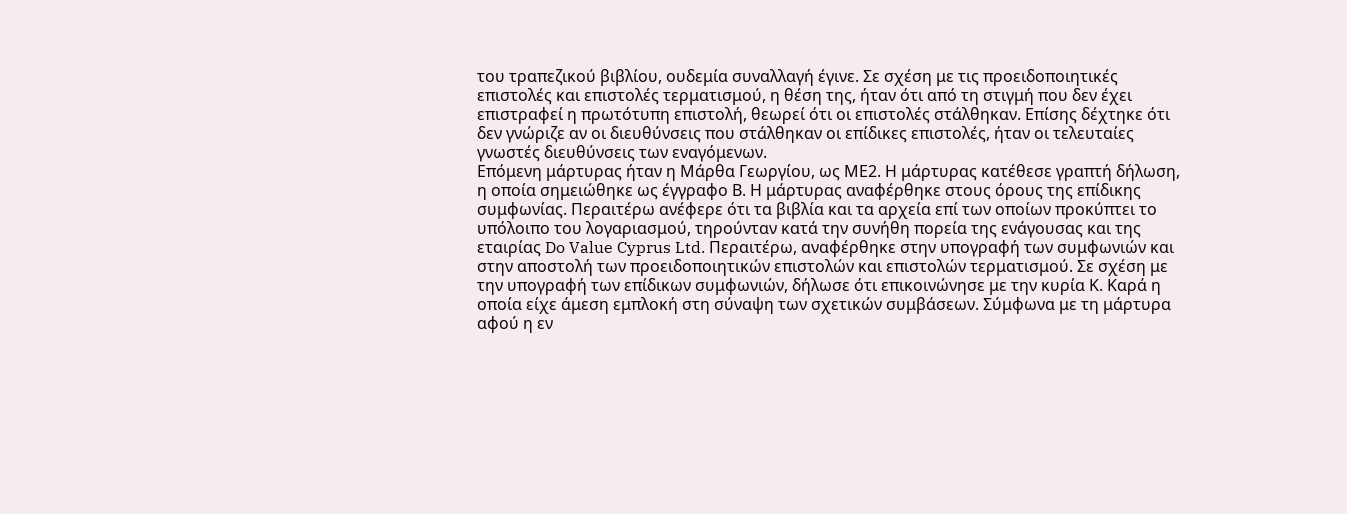του τραπεζικού βιβλίου, ουδεμία συναλλαγή έγινε. Σε σχέση με τις προειδοποιητικές επιστολές και επιστολές τερματισμού, η θέση της, ήταν ότι από τη στιγμή που δεν έχει επιστραφεί η πρωτότυπη επιστολή, θεωρεί ότι οι επιστολές στάλθηκαν. Επίσης δέχτηκε ότι δεν γνώριζε αν οι διευθύνσεις που στάλθηκαν οι επίδικες επιστολές, ήταν οι τελευταίες γνωστές διευθύνσεις των εναγόμενων.
Επόμενη μάρτυρας ήταν η Μάρθα Γεωργίου, ως ΜΕ2. Η μάρτυρας κατέθεσε γραπτή δήλωση, η οποία σημειώθηκε ως έγγραφο Β. Η μάρτυρας αναφέρθηκε στους όρους της επίδικης συμφωνίας. Περαιτέρω ανέφερε ότι τα βιβλία και τα αρχεία επί των οποίων προκύπτει το υπόλοιπο του λογαριασμού, τηρούνταν κατά την συνήθη πορεία της ενάγουσας και της εταιρίας Do Value Cyprus Ltd. Περαιτέρω, αναφέρθηκε στην υπογραφή των συμφωνιών και στην αποστολή των προειδοποιητικών επιστολών και επιστολών τερματισμού. Σε σχέση με την υπογραφή των επίδικων συμφωνιών, δήλωσε ότι επικοινώνησε με την κυρία Κ. Καρά η οποία είχε άμεση εμπλοκή στη σύναψη των σχετικών συμβάσεων. Σύμφωνα με τη μάρτυρα αφού η εν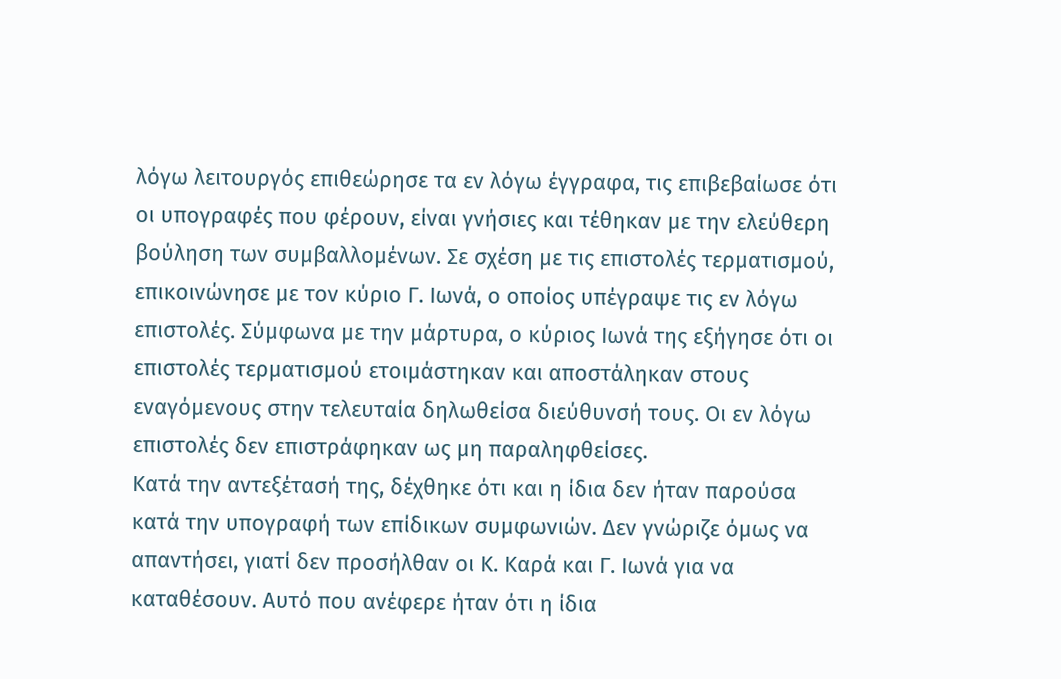λόγω λειτουργός επιθεώρησε τα εν λόγω έγγραφα, τις επιβεβαίωσε ότι οι υπογραφές που φέρουν, είναι γνήσιες και τέθηκαν με την ελεύθερη βούληση των συμβαλλομένων. Σε σχέση με τις επιστολές τερματισμού, επικοινώνησε με τον κύριο Γ. Ιωνά, ο οποίος υπέγραψε τις εν λόγω επιστολές. Σύμφωνα με την μάρτυρα, ο κύριος Ιωνά της εξήγησε ότι οι επιστολές τερματισμού ετοιμάστηκαν και αποστάληκαν στους εναγόμενους στην τελευταία δηλωθείσα διεύθυνσή τους. Οι εν λόγω επιστολές δεν επιστράφηκαν ως μη παραληφθείσες.
Κατά την αντεξέτασή της, δέχθηκε ότι και η ίδια δεν ήταν παρούσα κατά την υπογραφή των επίδικων συμφωνιών. Δεν γνώριζε όμως να απαντήσει, γιατί δεν προσήλθαν οι Κ. Καρά και Γ. Ιωνά για να καταθέσουν. Αυτό που ανέφερε ήταν ότι η ίδια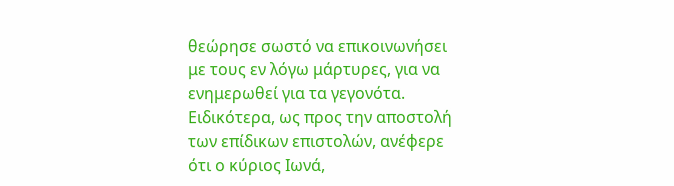θεώρησε σωστό να επικοινωνήσει με τους εν λόγω μάρτυρες, για να ενημερωθεί για τα γεγονότα. Ειδικότερα, ως προς την αποστολή των επίδικων επιστολών, ανέφερε ότι ο κύριος Ιωνά,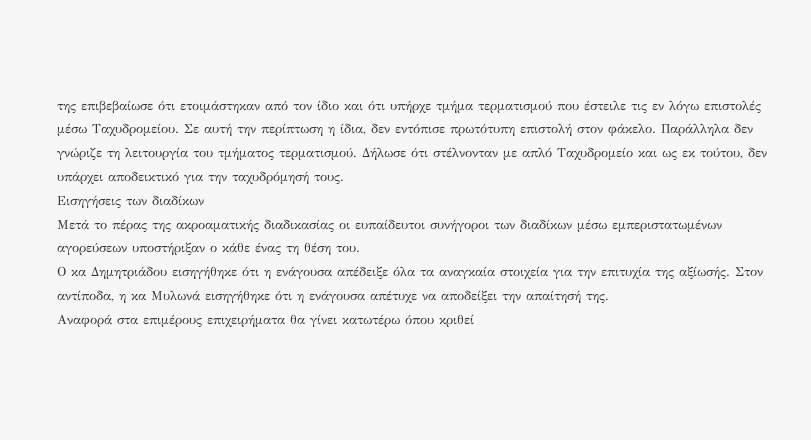της επιβεβαίωσε ότι ετοιμάστηκαν από τον ίδιο και ότι υπήρχε τμήμα τερματισμού που έστειλε τις εν λόγω επιστολές μέσω Ταχυδρομείου. Σε αυτή την περίπτωση η ίδια, δεν εντόπισε πρωτότυπη επιστολή στον φάκελο. Παράλληλα δεν γνώριζε τη λειτουργία του τμήματος τερματισμού. Δήλωσε ότι στέλνονταν με απλό Ταχυδρομείο και ως εκ τούτου, δεν υπάρχει αποδεικτικό για την ταχυδρόμησή τους.
Εισηγήσεις των διαδίκων
Μετά το πέρας της ακροαματικής διαδικασίας οι ευπαίδευτοι συνήγοροι των διαδίκων μέσω εμπεριστατωμένων αγορεύσεων υποστήριξαν ο κάθε ένας τη θέση του.
Ο κα Δημητριάδου εισηγήθηκε ότι η ενάγουσα απέδειξε όλα τα αναγκαία στοιχεία για την επιτυχία της αξίωσής. Στον αντίποδα, η κα Μυλωνά εισηγήθηκε ότι η ενάγουσα απέτυχε να αποδείξει την απαίτησή της.
Αναφορά στα επιμέρους επιχειρήματα θα γίνει κατωτέρω όπου κριθεί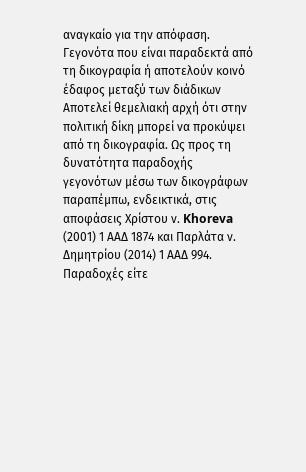αναγκαίο για την απόφαση.
Γεγονότα που είναι παραδεκτά από τη δικογραφία ή αποτελούν κοινό έδαφος μεταξύ των διάδικων
Αποτελεί θεμελιακή αρχή ότι στην πολιτική δίκη μπορεί να προκύψει από τη δικογραφία. Ως προς τη δυνατότητα παραδοχής γεγονότων μέσω των δικογράφων παραπέμπω, ενδεικτικά, στις αποφάσεις Χρίστου ν. Khoreva (2001) 1 ΑΑΔ 1874 και Παρλάτα ν. Δημητρίου (2014) 1 ΑΑΔ 994. Παραδοχές είτε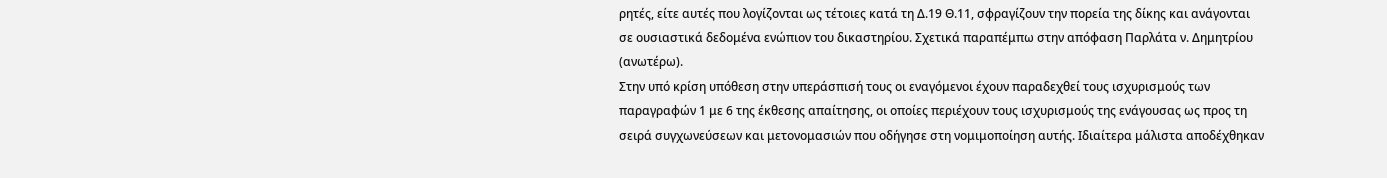ρητές, είτε αυτές που λογίζονται ως τέτοιες κατά τη Δ.19 Θ.11, σφραγίζουν την πορεία της δίκης και ανάγονται σε ουσιαστικά δεδομένα ενώπιον του δικαστηρίου. Σχετικά παραπέμπω στην απόφαση Παρλάτα ν. Δημητρίου (ανωτέρω).
Στην υπό κρίση υπόθεση στην υπεράσπισή τους οι εναγόμενοι έχουν παραδεχθεί τους ισχυρισμούς των παραγραφών 1 με 6 της έκθεσης απαίτησης, οι οποίες περιέχουν τους ισχυρισμούς της ενάγουσας ως προς τη σειρά συγχωνεύσεων και μετονομασιών που οδήγησε στη νομιμοποίηση αυτής. Ιδιαίτερα μάλιστα αποδέχθηκαν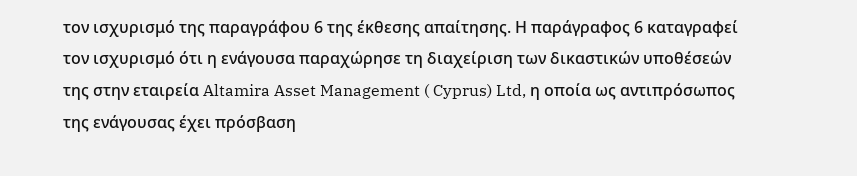τον ισχυρισμό της παραγράφου 6 της έκθεσης απαίτησης. Η παράγραφος 6 καταγραφεί τον ισχυρισμό ότι η ενάγουσα παραχώρησε τη διαχείριση των δικαστικών υποθέσεών της στην εταιρεία Altamira Asset Management ( Cyprus) Ltd, η οποία ως αντιπρόσωπος της ενάγουσας έχει πρόσβαση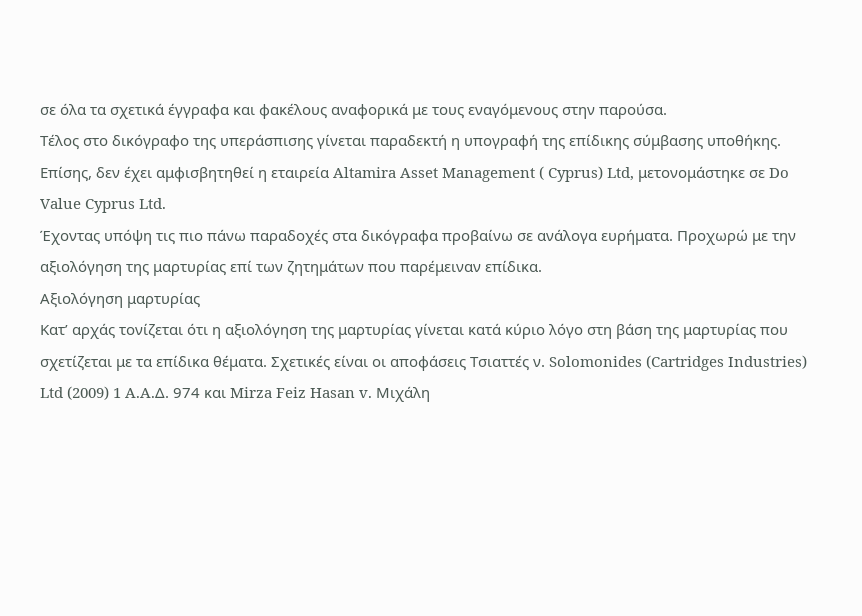σε όλα τα σχετικά έγγραφα και φακέλους αναφορικά με τους εναγόμενους στην παρούσα.
Τέλος στο δικόγραφο της υπεράσπισης γίνεται παραδεκτή η υπογραφή της επίδικης σύμβασης υποθήκης.
Επίσης, δεν έχει αμφισβητηθεί η εταιρεία Altamira Asset Management ( Cyprus) Ltd, μετονομάστηκε σε Do Value Cyprus Ltd.
Έχοντας υπόψη τις πιο πάνω παραδοχές στα δικόγραφα προβαίνω σε ανάλογα ευρήματα. Προχωρώ με την αξιολόγηση της μαρτυρίας επί των ζητημάτων που παρέμειναν επίδικα.
Αξιολόγηση μαρτυρίας
Κατ’ αρχάς τονίζεται ότι η αξιολόγηση της μαρτυρίας γίνεται κατά κύριο λόγο στη βάση της μαρτυρίας που σχετίζεται με τα επίδικα θέματα. Σχετικές είναι οι αποφάσεις Τσιαττές ν. Solomonides (Cartridges Industries) Ltd (2009) 1 A.A.Δ. 974 και Mirza Feiz Hasan v. Μιχάλη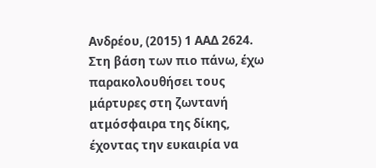Ανδρέου, (2015) 1 ΑΑΔ 2624.
Στη βάση των πιο πάνω, έχω παρακολουθήσει τους μάρτυρες στη ζωντανή ατμόσφαιρα της δίκης, έχοντας την ευκαιρία να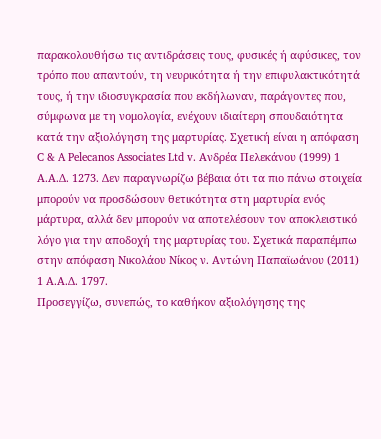παρακολουθήσω τις αντιδράσεις τους, φυσικές ή αφύσικες, τον τρόπο που απαντούν, τη νευρικότητα ή την επιφυλακτικότητά τους, ή την ιδιοσυγκρασία που εκδήλωναν, παράγοντες που, σύμφωνα με τη νομολογία, ενέχουν ιδιαίτερη σπουδαιότητα κατά την αξιολόγηση της μαρτυρίας. Σχετική είναι η απόφαση C & A Pelecanos Associates Ltd v. Ανδρέα Πελεκάνου (1999) 1 Α.Α.Δ. 1273. Δεν παραγνωρίζω βέβαια ότι τα πιο πάνω στοιχεία μπορούν να προσδώσουν θετικότητα στη μαρτυρία ενός μάρτυρα, αλλά δεν μπορούν να αποτελέσουν τον αποκλειστικό λόγο για την αποδοχή της μαρτυρίας του. Σχετικά παραπέμπω στην απόφαση Νικολάου Νίκος ν. Aντώνη Παπαϊωάνου (2011) 1 Α.Α.Δ. 1797.
Προσεγγίζω, συνεπώς, το καθήκον αξιολόγησης της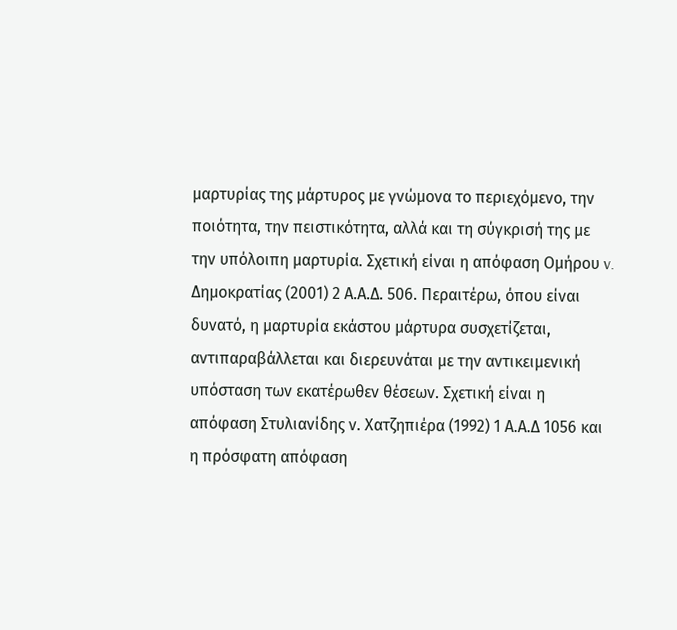μαρτυρίας της μάρτυρος με γνώμονα το περιεχόμενο, την ποιότητα, την πειστικότητα, αλλά και τη σύγκρισή της με την υπόλοιπη μαρτυρία. Σχετική είναι η απόφαση Ομήρου v. Δημοκρατίας (2001) 2 Α.Α.Δ. 506. Περαιτέρω, όπου είναι δυνατό, η μαρτυρία εκάστου μάρτυρα συσχετίζεται, αντιπαραβάλλεται και διερευνάται με την αντικειμενική υπόσταση των εκατέρωθεν θέσεων. Σχετική είναι η απόφαση Στυλιανίδης ν. Χατζηπιέρα (1992) 1 Α.Α.Δ 1056 και η πρόσφατη απόφαση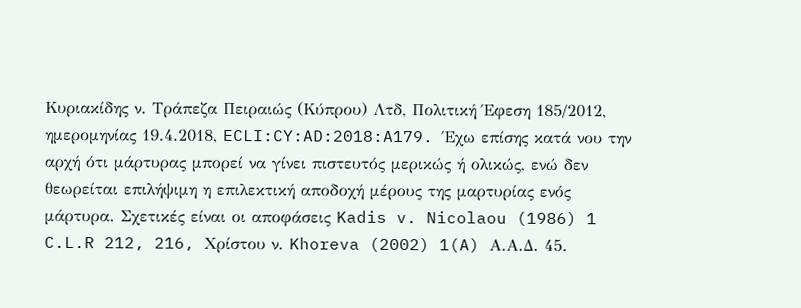Κυριακίδης ν. Τράπεζα Πειραιώς (Κύπρου) Λτδ, Πολιτική Έφεση 185/2012, ημερομηνίας 19.4.2018, ECLI:CY:AD:2018:A179. Έχω επίσης κατά νου την αρχή ότι μάρτυρας μπορεί να γίνει πιστευτός μερικώς ή ολικώς, ενώ δεν θεωρείται επιλήψιμη η επιλεκτική αποδοχή μέρους της μαρτυρίας ενός μάρτυρα. Σχετικές είναι οι αποφάσεις Kadis v. Nicolaou (1986) 1 C.L.R 212, 216, Χρίστου ν. Khoreva (2002) 1(A) Α.Α.Δ. 45.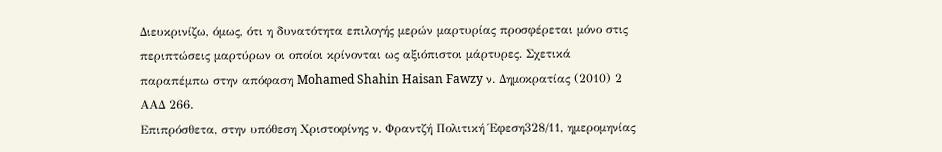Διευκρινίζω, όμως, ότι η δυνατότητα επιλογής μερών μαρτυρίας προσφέρεται μόνο στις περιπτώσεις μαρτύρων οι οποίοι κρίνονται ως αξιόπιστοι μάρτυρες. Σχετικά παραπέμπω στην απόφαση Mohamed Shahin Haisan Fawzy ν. Δημοκρατίας (2010) 2 ΑΑΔ 266.
Επιπρόσθετα, στην υπόθεση Χριστοφίνης ν. Φραντζή Πολιτική Έφεση328/11, ημερομηνίας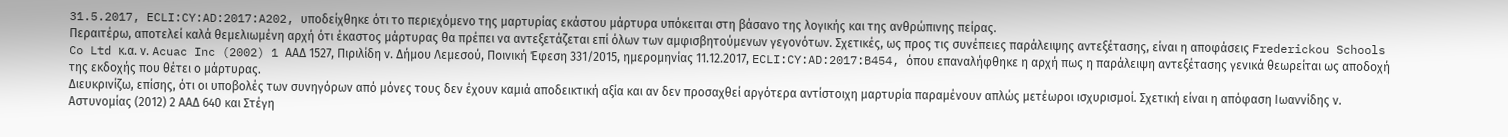31.5.2017, ECLI:CY:AD:2017:A202, υποδείχθηκε ότι το περιεχόμενο της μαρτυρίας εκάστου μάρτυρα υπόκειται στη βάσανο της λογικής και της ανθρώπινης πείρας.
Περαιτέρω, αποτελεί καλά θεμελιωμένη αρχή ότι έκαστος μάρτυρας θα πρέπει να αντεξετάζεται επί όλων των αμφισβητούμενων γεγονότων. Σχετικές, ως προς τις συνέπειες παράλειψης αντεξέτασης, είναι η αποφάσεις Frederickou Schools Co Ltd κ.α. ν. Acuac Inc (2002) 1 ΑΑΔ 1527, Πιριλίδη ν. Δήμου Λεμεσού, Ποινική Έφεση 331/2015, ημερομηνίας 11.12.2017, ECLI:CY:AD:2017:B454, όπου επαναλήφθηκε η αρχή πως η παράλειψη αντεξέτασης γενικά θεωρείται ως αποδοχή της εκδοχής που θέτει ο μάρτυρας.
Διευκρινίζω, επίσης, ότι οι υποβολές των συνηγόρων από μόνες τους δεν έχουν καμιά αποδεικτική αξία και αν δεν προσαχθεί αργότερα αντίστοιχη μαρτυρία παραμένουν απλώς μετέωροι ισχυρισμοί. Σχετική είναι η απόφαση Ιωαννίδης ν. Αστυνομίας (2012) 2 ΑΑΔ 640 και Στέγη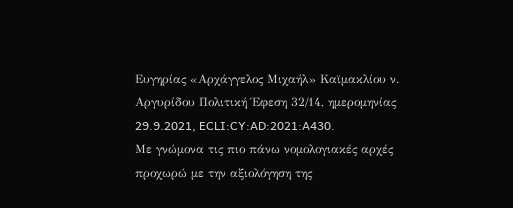Ευγηρίας «Αρχάγγελος Μιχαήλ» Καϊμακλίου ν. Αργυρίδου Πολιτική Έφεση 32/14, ημερομηνίας 29.9.2021, ECLI:CY:AD:2021:A430.
Με γνώμονα τις πιο πάνω νομολογιακές αρχές προχωρώ με την αξιολόγηση της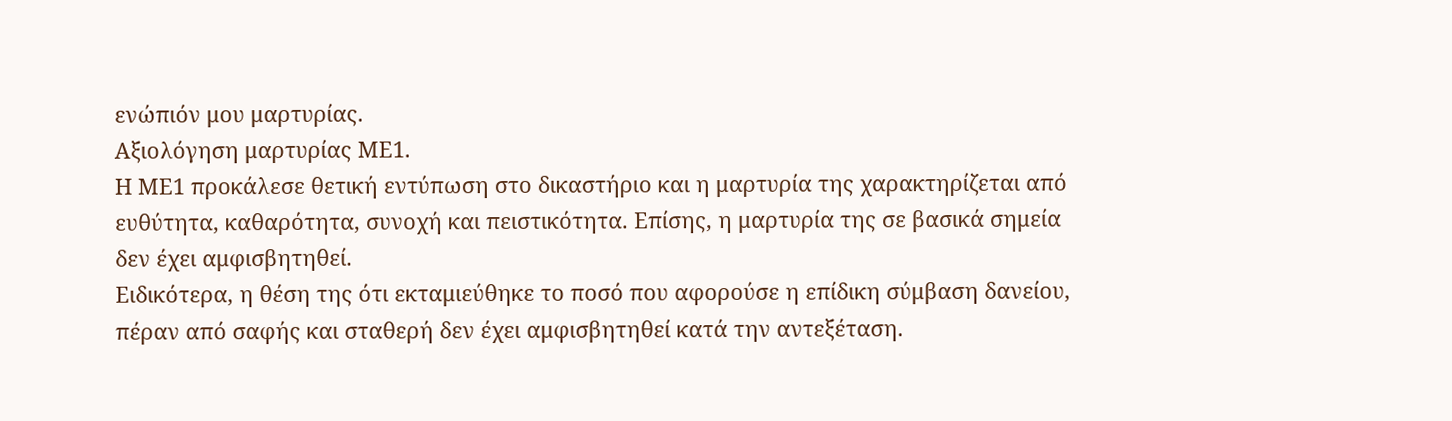ενώπιόν μου μαρτυρίας.
Αξιολόγηση μαρτυρίας ΜΕ1.
Η ΜΕ1 προκάλεσε θετική εντύπωση στο δικαστήριο και η μαρτυρία της χαρακτηρίζεται από ευθύτητα, καθαρότητα, συνοχή και πειστικότητα. Επίσης, η μαρτυρία της σε βασικά σημεία δεν έχει αμφισβητηθεί.
Ειδικότερα, η θέση της ότι εκταμιεύθηκε το ποσό που αφορούσε η επίδικη σύμβαση δανείου, πέραν από σαφής και σταθερή δεν έχει αμφισβητηθεί κατά την αντεξέταση.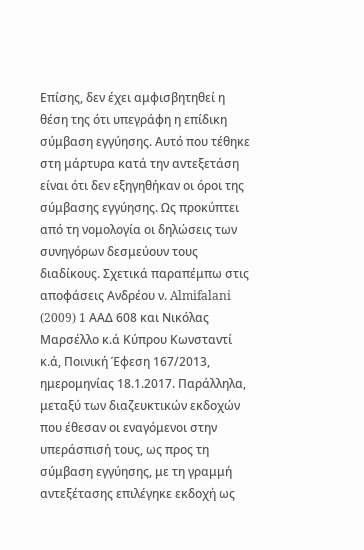Επίσης, δεν έχει αμφισβητηθεί η θέση της ότι υπεγράφη η επίδικη σύμβαση εγγύησης. Αυτό που τέθηκε στη μάρτυρα κατά την αντεξετάση είναι ότι δεν εξηγηθήκαν οι όροι της σύμβασης εγγύησης. Ως προκύπτει από τη νομολογία οι δηλώσεις των συνηγόρων δεσμεύουν τους διαδίκους. Σχετικά παραπέμπω στις αποφάσεις Ανδρέου ν. Almifalani (2009) 1 AAΔ 608 και Νικόλας Μαρσέλλο κ.ά Κύπρου Κωνσταντί κ.ά, Ποινική Έφεση 167/2013, ημερομηνίας 18.1.2017. Παράλληλα, μεταξύ των διαζευκτικών εκδοχών που έθεσαν οι εναγόμενοι στην υπεράσπισή τους, ως προς τη σύμβαση εγγύησης, με τη γραμμή αντεξέτασης επιλέγηκε εκδοχή ως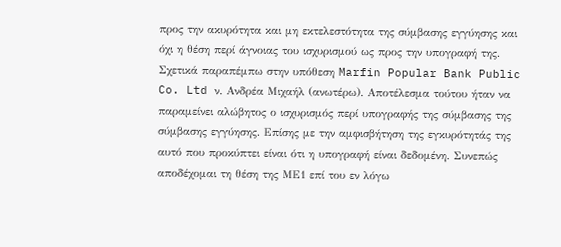προς την ακυρότητα και μη εκτελεστότητα της σύμβασης εγγύησης και όχι η θέση περί άγνοιας του ισχυρισμού ως προς την υπογραφή της. Σχετικά παραπέμπω στην υπόθεση Marfin Popular Bank Public Co. Ltd ν. Ανδρέα Μιχαήλ (ανωτέρω). Αποτέλεσμα τούτου ήταν να παραμείνει αλώβητος ο ισχυρισμός περί υπογραφής της σύμβασης της σύμβασης εγγύησης. Επίσης με την αμφισβήτηση της εγκυρότητάς της αυτό που προκύπτει είναι ότι η υπογραφή είναι δεδομένη. Συνεπώς αποδέχομαι τη θέση της ΜΕ1 επί του εν λόγω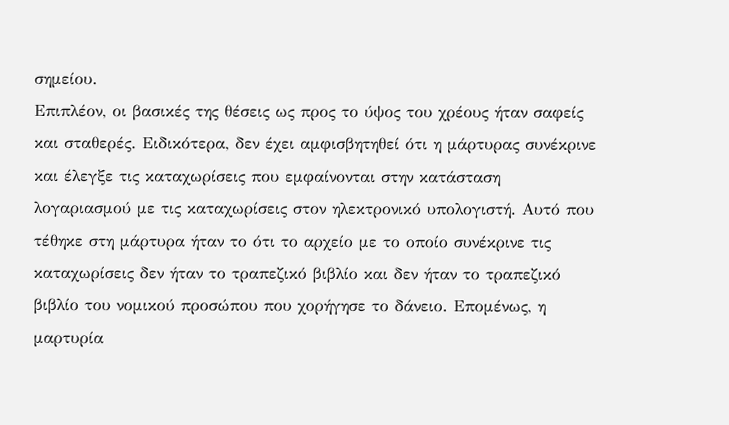σημείου.
Επιπλέον, οι βασικές της θέσεις ως προς το ύψος του χρέους ήταν σαφείς και σταθερές. Ειδικότερα, δεν έχει αμφισβητηθεί ότι η μάρτυρας συνέκρινε και έλεγξε τις καταχωρίσεις που εμφαίνονται στην κατάσταση λογαριασμού με τις καταχωρίσεις στον ηλεκτρονικό υπολογιστή. Αυτό που τέθηκε στη μάρτυρα ήταν το ότι το αρχείο με το οποίο συνέκρινε τις καταχωρίσεις δεν ήταν το τραπεζικό βιβλίο και δεν ήταν το τραπεζικό βιβλίο του νομικού προσώπου που χορήγησε το δάνειο. Επομένως, η μαρτυρία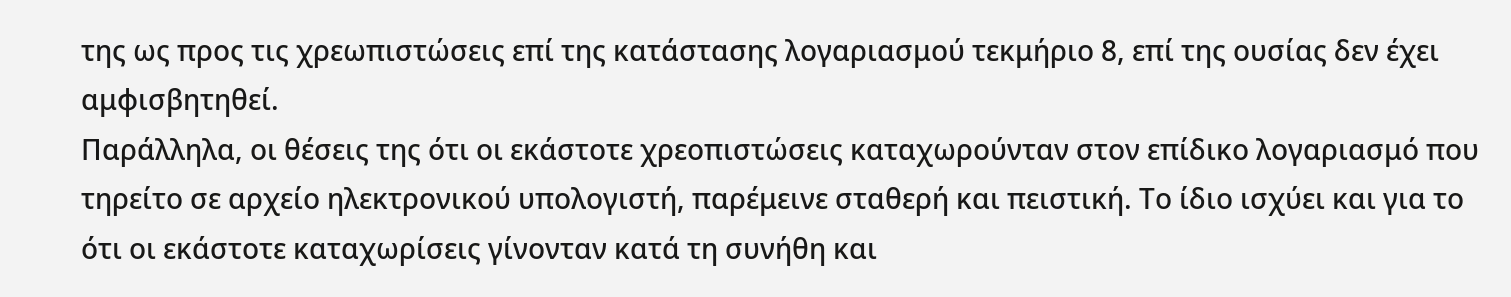της ως προς τις χρεωπιστώσεις επί της κατάστασης λογαριασμού τεκμήριο 8, επί της ουσίας δεν έχει αμφισβητηθεί.
Παράλληλα, οι θέσεις της ότι οι εκάστοτε χρεοπιστώσεις καταχωρούνταν στον επίδικο λογαριασμό που τηρείτο σε αρχείο ηλεκτρονικού υπολογιστή, παρέμεινε σταθερή και πειστική. Το ίδιο ισχύει και για το ότι οι εκάστοτε καταχωρίσεις γίνονταν κατά τη συνήθη και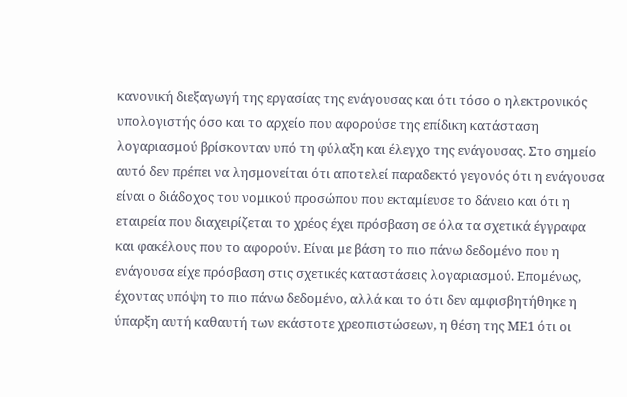κανονική διεξαγωγή της εργασίας της ενάγουσας και ότι τόσο ο ηλεκτρονικός υπολογιστής όσο και το αρχείο που αφορούσε της επίδικη κατάσταση λογαριασμού βρίσκονταν υπό τη φύλαξη και έλεγχο της ενάγουσας. Στο σημείο αυτό δεν πρέπει να λησμονείται ότι αποτελεί παραδεκτό γεγονός ότι η ενάγουσα είναι ο διάδοχος του νομικού προσώπου που εκταμίευσε το δάνειο και ότι η εταιρεία που διαχειρίζεται το χρέος έχει πρόσβαση σε όλα τα σχετικά έγγραφα και φακέλους που το αφορούν. Είναι με βάση το πιο πάνω δεδομένο που η ενάγουσα είχε πρόσβαση στις σχετικές καταστάσεις λογαριασμού. Επομένως, έχοντας υπόψη το πιο πάνω δεδομένο, αλλά και το ότι δεν αμφισβητήθηκε η ύπαρξη αυτή καθαυτή των εκάστοτε χρεοπιστώσεων, η θέση της ΜΕ1 ότι οι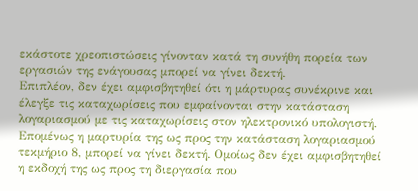εκάστοτε χρεοπιστώσεις γίνονταν κατά τη συνήθη πορεία των εργασιών της ενάγουσας μπορεί να γίνει δεκτή.
Επιπλέον, δεν έχει αμφισβητηθεί ότι η μάρτυρας συνέκρινε και έλεγξε τις καταχωρίσεις που εμφαίνονται στην κατάσταση λογαριασμού με τις καταχωρίσεις στον ηλεκτρονικό υπολογιστή.
Επομένως η μαρτυρία της ως προς την κατάσταση λογαριασμού τεκμήριο 8, μπορεί να γίνει δεκτή. Ομοίως δεν έχει αμφισβητηθεί η εκδοχή της ως προς τη διεργασία που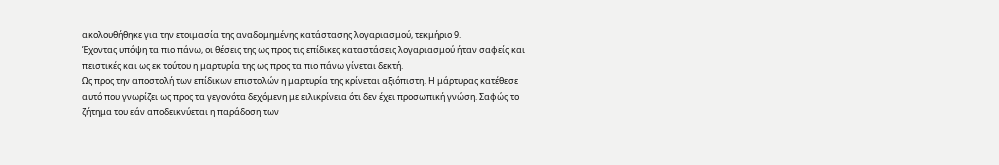ακολουθήθηκε για την ετοιμασία της αναδομημένης κατάστασης λογαριασμού, τεκμήριο 9.
Έχοντας υπόψη τα πιο πάνω, οι θέσεις της ως προς τις επίδικες καταστάσεις λογαριασμού ήταν σαφείς και πειστικές και ως εκ τούτου η μαρτυρία της ως προς τα πιο πάνω γίνεται δεκτή.
Ως προς την αποστολή των επίδικων επιστολών η μαρτυρία της κρίνεται αξιόπιστη. Η μάρτυρας κατέθεσε αυτό που γνωρίζει ως προς τα γεγονότα δεχόμενη με ειλικρίνεια ότι δεν έχει προσωπική γνώση. Σαφώς το ζήτημα του εάν αποδεικνύεται η παράδοση των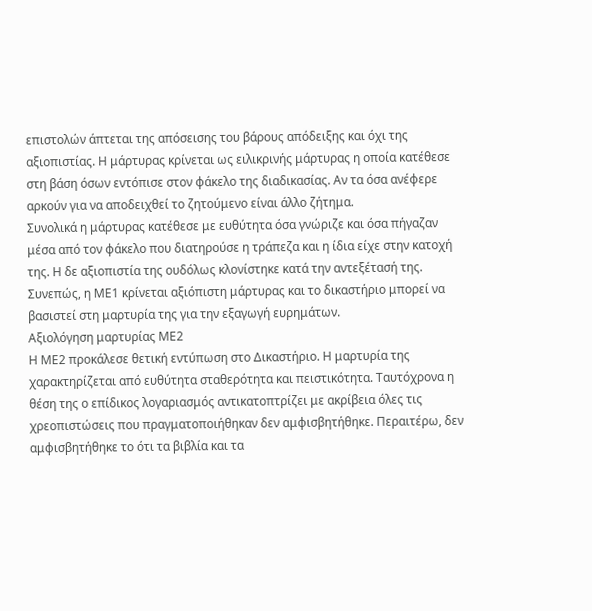επιστολών άπτεται της απόσεισης του βάρους απόδειξης και όχι της αξιοπιστίας. Η μάρτυρας κρίνεται ως ειλικρινής μάρτυρας η οποία κατέθεσε στη βάση όσων εντόπισε στον φάκελο της διαδικασίας. Αν τα όσα ανέφερε αρκούν για να αποδειχθεί το ζητούμενο είναι άλλο ζήτημα.
Συνολικά η μάρτυρας κατέθεσε με ευθύτητα όσα γνώριζε και όσα πήγαζαν μέσα από τον φάκελο που διατηρούσε η τράπεζα και η ίδια είχε στην κατοχή της. Η δε αξιοπιστία της ουδόλως κλονίστηκε κατά την αντεξέτασή της.
Συνεπώς, η ΜΕ1 κρίνεται αξιόπιστη μάρτυρας και το δικαστήριο μπορεί να βασιστεί στη μαρτυρία της για την εξαγωγή ευρημάτων.
Αξιολόγηση μαρτυρίας ΜΕ2
Η ΜΕ2 προκάλεσε θετική εντύπωση στο Δικαστήριο. Η μαρτυρία της χαρακτηρίζεται από ευθύτητα σταθερότητα και πειστικότητα. Ταυτόχρονα η θέση της ο επίδικος λογαριασμός αντικατοπτρίζει με ακρίβεια όλες τις χρεοπιστώσεις που πραγματοποιήθηκαν δεν αμφισβητήθηκε. Περαιτέρω, δεν αμφισβητήθηκε το ότι τα βιβλία και τα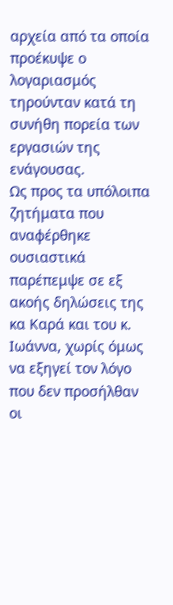αρχεία από τα οποία προέκυψε ο λογαριασμός τηρούνταν κατά τη συνήθη πορεία των εργασιών της ενάγουσας.
Ως προς τα υπόλοιπα ζητήματα που αναφέρθηκε ουσιαστικά παρέπεμψε σε εξ ακοής δηλώσεις της κα Καρά και του κ. Ιωάννα, χωρίς όμως να εξηγεί τον λόγο που δεν προσήλθαν oι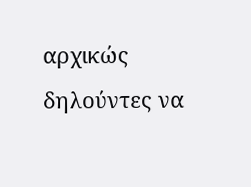αρχικώς δηλούντες να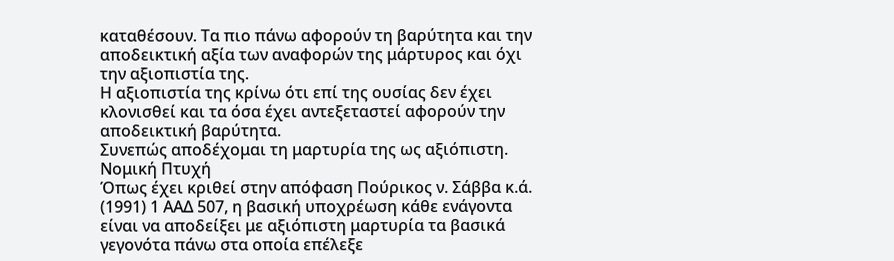καταθέσουν. Τα πιο πάνω αφορούν τη βαρύτητα και την αποδεικτική αξία των αναφορών της μάρτυρος και όχι την αξιοπιστία της.
Η αξιοπιστία της κρίνω ότι επί της ουσίας δεν έχει κλονισθεί και τα όσα έχει αντεξεταστεί αφορούν την αποδεικτική βαρύτητα.
Συνεπώς αποδέχομαι τη μαρτυρία της ως αξιόπιστη.
Νομική Πτυχή
Όπως έχει κριθεί στην απόφαση Πούρικος ν. Σάββα κ.ά. (1991) 1 ΑΑΔ 507, η βασική υποχρέωση κάθε ενάγοντα είναι να αποδείξει με αξιόπιστη μαρτυρία τα βασικά γεγονότα πάνω στα οποία επέλεξε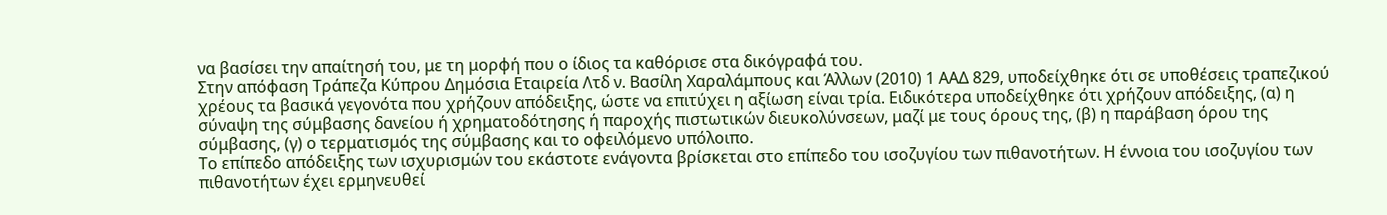να βασίσει την απαίτησή του, με τη μορφή που ο ίδιος τα καθόρισε στα δικόγραφά του.
Στην απόφαση Τράπεζα Κύπρου Δημόσια Εταιρεία Λτδ ν. Βασίλη Χαραλάμπους και Άλλων (2010) 1 ΑΑΔ 829, υποδείχθηκε ότι σε υποθέσεις τραπεζικού χρέους τα βασικά γεγονότα που χρήζουν απόδειξης, ώστε να επιτύχει η αξίωση είναι τρία. Ειδικότερα υποδείχθηκε ότι χρήζουν απόδειξης, (α) η σύναψη της σύμβασης δανείου ή χρηματοδότησης ή παροχής πιστωτικών διευκολύνσεων, μαζί με τους όρους της, (β) η παράβαση όρου της σύμβασης, (γ) ο τερματισμός της σύμβασης και το οφειλόμενο υπόλοιπο.
Το επίπεδο απόδειξης των ισχυρισμών του εκάστοτε ενάγοντα βρίσκεται στο επίπεδο του ισοζυγίου των πιθανοτήτων. Η έννοια του ισοζυγίου των πιθανοτήτων έχει ερμηνευθεί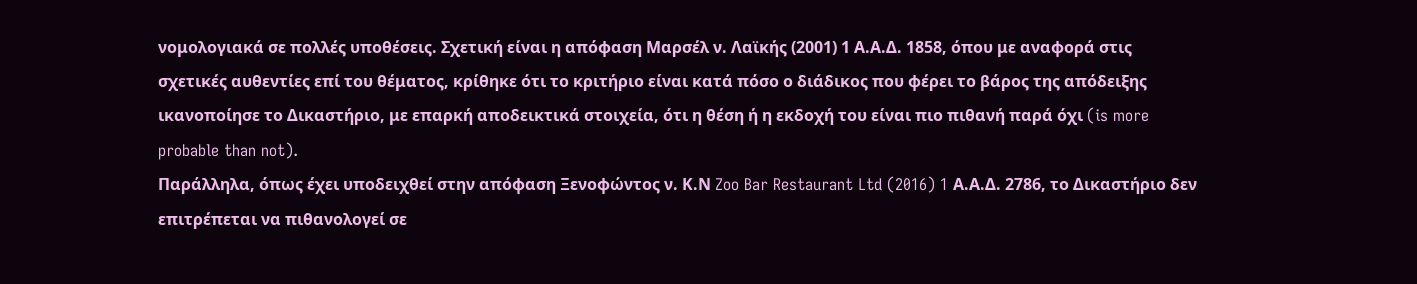νομολογιακά σε πολλές υποθέσεις. Σχετική είναι η απόφαση Μαρσέλ ν. Λαϊκής (2001) 1 Α.Α.Δ. 1858, όπου με αναφορά στις σχετικές αυθεντίες επί του θέματος, κρίθηκε ότι το κριτήριο είναι κατά πόσο ο διάδικος που φέρει το βάρος της απόδειξης ικανοποίησε το Δικαστήριο, με επαρκή αποδεικτικά στοιχεία, ότι η θέση ή η εκδοχή του είναι πιο πιθανή παρά όχι (is more probable than not).
Παράλληλα, όπως έχει υποδειχθεί στην απόφαση Ξενοφώντος ν. Κ.Ν Zoo Bar Restaurant Ltd (2016) 1 Α.Α.Δ. 2786, το Δικαστήριο δεν επιτρέπεται να πιθανολογεί σε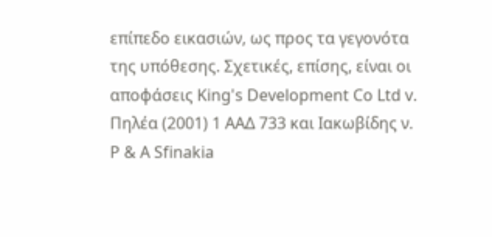επίπεδο εικασιών, ως προς τα γεγονότα της υπόθεσης. Σχετικές, επίσης, είναι οι αποφάσεις King's Development Co Ltd v. Πηλέα (2001) 1 ΑΑΔ 733 και Ιακωβίδης ν. P & A Sfinakia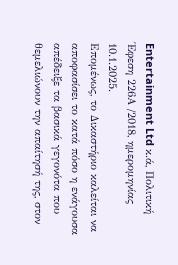Entertainment Ltd κ.ά, Πολιτική Έφεση 226Α /2018, ημερομηνίας 10.1.2025.
Επομένως, το Δικαστήριο καλείται να αποφασίσει το κατά πόσο η ενάγουσα απέδειξε τα βασικά γεγονότα που θεμελιώνουν την απαίτησή της, στον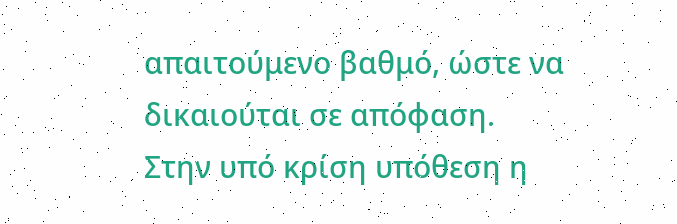απαιτούμενο βαθμό, ώστε να δικαιούται σε απόφαση.
Στην υπό κρίση υπόθεση η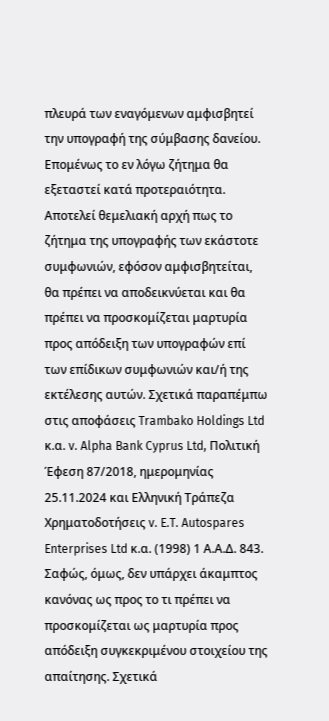πλευρά των εναγόμενων αμφισβητεί την υπογραφή της σύμβασης δανείου. Επομένως το εν λόγω ζήτημα θα εξεταστεί κατά προτεραιότητα.
Αποτελεί θεμελιακή αρχή πως το ζήτημα της υπογραφής των εκάστοτε συμφωνιών, εφόσον αμφισβητείται, θα πρέπει να αποδεικνύεται και θα πρέπει να προσκομίζεται μαρτυρία προς απόδειξη των υπογραφών επί των επίδικων συμφωνιών και/ή της εκτέλεσης αυτών. Σχετικά παραπέμπω στις αποφάσεις Trambako Holdings Ltd κ.α. v. Alpha Bank Cyprus Ltd, Πολιτική Έφεση 87/2018, ημερομηνίας 25.11.2024 και Ελληνική Τράπεζα Χρηματοδοτήσεις v. E.T. Autospares Enterprises Ltd κ.α. (1998) 1 Α.Α.Δ. 843.
Σαφώς, όμως, δεν υπάρχει άκαμπτος κανόνας ως προς το τι πρέπει να προσκομίζεται ως μαρτυρία προς απόδειξη συγκεκριμένου στοιχείου της απαίτησης. Σχετικά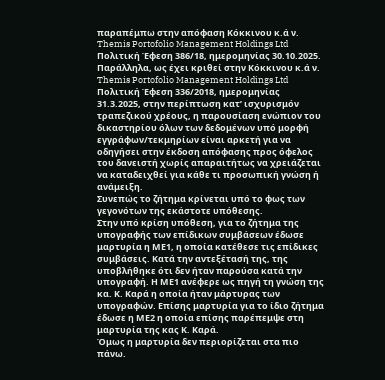παραπέμπω στην απόφαση Κόκκινου κ.ά ν. Themis Portofolio Management Holdings Ltd Πολιτική Έφεση 386/18, ημερομηνίας 30.10.2025.
Παράλληλα, ως έχει κριθεί στην Κόκκινου κ.ά ν. Themis Portofolio Management Holdings Ltd Πολιτική Έφεση 336/2018, ημερομηνίας 31.3.2025, στην περίπτωση κατ’ ισχυρισμόν τραπεζικού χρέους, η παρουσίαση ενώπιον του δικαστηρίου όλων των δεδομένων υπό μορφή εγγράφων/τεκμηρίων είναι αρκετή για να οδηγήσει στην έκδοση απόφασης προς όφελος του δανειστή χωρίς απαραιτήτως να χρειάζεται να καταδειχθεί για κάθε τι προσωπική γνώση ή ανάμειξη.
Συνεπώς το ζήτημα κρίνεται υπό το φως των γεγονότων της εκάστοτε υπόθεσης.
Στην υπό κρίση υπόθεση, για το ζήτημα της υπογραφής των επίδικων συμβάσεων έδωσε μαρτυρία η ΜΕ1, η οποία κατέθεσε τις επίδικες συμβάσεις. Κατά την αντεξέτασή της, της υποβλήθηκε ότι δεν ήταν παρούσα κατά την υπογραφή. Η ΜΕ1 ανέφερε ως πηγή τη γνώση της κα. Κ. Καρά η οποία ήταν μάρτυρας των υπογραφών. Επίσης μαρτυρία για το ίδιο ζήτημα έδωσε η ΜΕ2 η οποία επίσης παρέπεμψε στη μαρτυρία της κας Κ. Καρά.
Όμως η μαρτυρία δεν περιορίζεται στα πιο πάνω.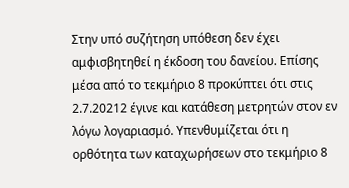Στην υπό συζήτηση υπόθεση δεν έχει αμφισβητηθεί η έκδοση του δανείου. Επίσης μέσα από το τεκμήριο 8 προκύπτει ότι στις 2.7.20212 έγινε και κατάθεση μετρητών στον εν λόγω λογαριασμό. Υπενθυμίζεται ότι η ορθότητα των καταχωρήσεων στο τεκμήριο 8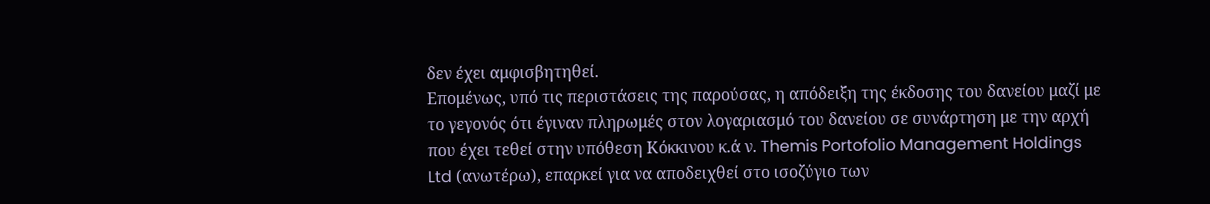δεν έχει αμφισβητηθεί.
Επομένως, υπό τις περιστάσεις της παρούσας, η απόδειξη της έκδοσης του δανείου μαζί με το γεγονός ότι έγιναν πληρωμές στον λογαριασμό του δανείου σε συνάρτηση με την αρχή που έχει τεθεί στην υπόθεση Κόκκινου κ.ά ν. Themis Portofolio Management Holdings Ltd (ανωτέρω), επαρκεί για να αποδειχθεί στο ισοζύγιο των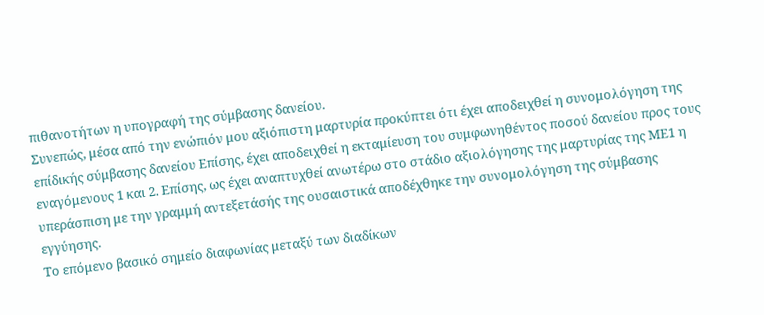πιθανοτήτων η υπογραφή της σύμβασης δανείου.
Συνεπώς, μέσα από την ενώπιόν μου αξιόπιστη μαρτυρία προκύπτει ότι έχει αποδειχθεί η συνομολόγηση της επίδικής σύμβασης δανείου Επίσης, έχει αποδειχθεί η εκταμίευση του συμφωνηθέντος ποσού δανείου προς τους εναγόμενους 1 και 2. Επίσης, ως έχει αναπτυχθεί ανωτέρω στο στάδιο αξιολόγησης της μαρτυρίας της ΜΕ1 η υπεράσπιση με την γραμμή αντεξετάσής της ουσαιστικά αποδέχθηκε την συνομολόγηση της σύμβασης εγγύησης.
Το επόμενο βασικό σημείο διαφωνίας μεταξύ των διαδίκων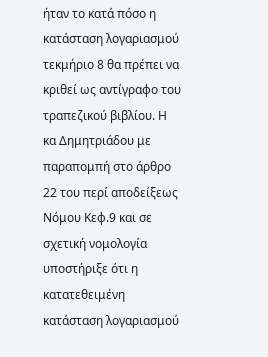ήταν το κατά πόσο η κατάσταση λογαριασμού τεκμήριο 8 θα πρέπει να κριθεί ως αντίγραφο του τραπεζικού βιβλίου. Η κα Δημητριάδου με παραπομπή στο άρθρο 22 του περί αποδείξεως Νόμου Κεφ.9 και σε σχετική νομολογία υποστήριξε ότι η κατατεθειμένη κατάσταση λογαριασμού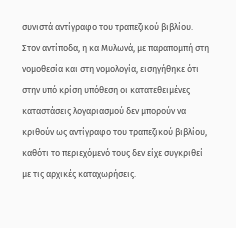συνιστά αντίγραφο του τραπεζικού βιβλίου.
Στον αντίποδα, η κα Μυλωνά, με παραπομπή στη νομοθεσία και στη νομολογία, εισηγήθηκε ότι στην υπό κρίση υπόθεση οι κατατεθειμένες καταστάσεις λογαριασμού δεν μπορούν να κριθούν ως αντίγραφο του τραπεζικού βιβλίου, καθότι το περιεχόμενό τους δεν είχε συγκριθεί με τις αρχικές καταχωρήσεις.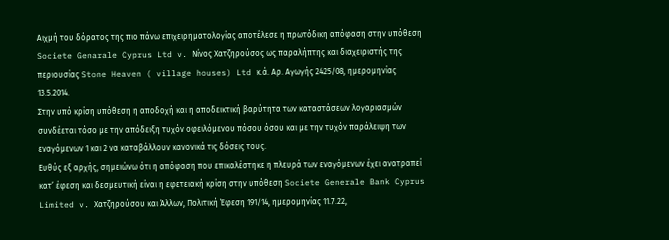Αιχμή του δόρατος της πιο πάνω επιχειρηματολογίας αποτέλεσε η πρωτόδικη απόφαση στην υπόθεση Societe Genarale Cyprus Ltd v. Νίνος Χατζηρούσος ως παραλήπτης και διαχειριστής της περιουσίας Stone Heaven ( village houses) Ltd κ.ά. Αρ. Αγωγής 2425/08, ημερομηνίας 13.5.2014.
Στην υπό κρίση υπόθεση η αποδοχή και η αποδεικτική βαρύτητα των καταστάσεων λογαριασμών συνδέεται τόσο με την απόδειξη τυχόν οφειλόμενου πόσου όσου και με την τυχόν παράλειψη των εναγόμενων 1 και 2 να καταβάλλουν κανονικά τις δόσεις τους.
Ευθύς εξ αρχής, σημειώνω ότι η απόφαση που επικαλέστηκε η πλευρά των εναγόμενων έχει ανατραπεί κατ’ έφεση και δεσμευτική είναι η εφετειακή κρίση στην υπόθεση Societe Generale Bank Cyprus Limited v. Χατζηρούσου και Άλλων, Πολιτική Έφεση 191/14, ημερομηνίας 11.7.22,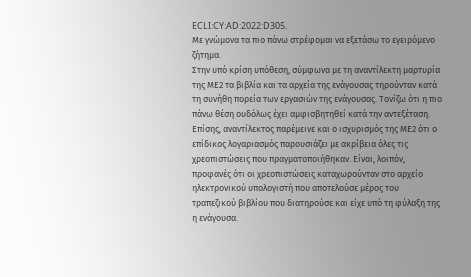ECLI:CY:AD:2022:D305.
Με γνώμονα τα πιο πάνω στρέφομαι να εξετάσω το εγειρόμενο ζήτημα.
Στην υπό κρίση υπόθεση, σύμφωνα με τη αναντίλεκτη μαρτυρία της ΜΕ2 τα βιβλία και τα αρχεία της ενάγουσας τηρούνταν κατά τη συνήθη πορεία των εργασιών της ενάγουσας. Τονίζω ότι η πιο πάνω θέση ουδόλως έχει αμφισβητηθεί κατά την αντεξέταση. Επίσης, αναντίλεκτος παρέμεινε και ο ισχυρισμός της ΜΕ2 ότι ο επίδικος λογαριασμός παρουσιάζει με ακρίβεια όλες τις χρεοπιστώσεις που πραγματοποιήθηκαν. Είναι, λοιπόν, προφανές ότι οι χρεοπιστώσεις καταχωρούνταν στο αρχείο ηλεκτρονικού υπολογιστή που αποτελούσε μέρος του τραπεζικού βιβλίου που διατηρούσε και είχε υπό τη φύλαξη της η ενάγουσα.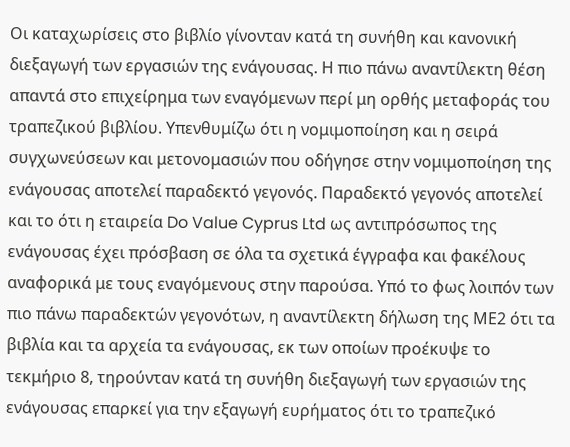Οι καταχωρίσεις στο βιβλίο γίνονταν κατά τη συνήθη και κανονική διεξαγωγή των εργασιών της ενάγουσας. Η πιο πάνω αναντίλεκτη θέση απαντά στο επιχείρημα των εναγόμενων περί μη ορθής μεταφοράς του τραπεζικού βιβλίου. Υπενθυμίζω ότι η νομιμοποίηση και η σειρά συγχωνεύσεων και μετονομασιών που οδήγησε στην νομιμοποίηση της ενάγουσας αποτελεί παραδεκτό γεγονός. Παραδεκτό γεγονός αποτελεί και το ότι η εταιρεία Do Value Cyprus Ltd ως αντιπρόσωπος της ενάγουσας έχει πρόσβαση σε όλα τα σχετικά έγγραφα και φακέλους αναφορικά με τους εναγόμενους στην παρούσα. Υπό το φως λοιπόν των πιο πάνω παραδεκτών γεγονότων, η αναντίλεκτη δήλωση της ΜΕ2 ότι τα βιβλία και τα αρχεία τα ενάγουσας, εκ των οποίων προέκυψε το τεκμήριο 8, τηρούνταν κατά τη συνήθη διεξαγωγή των εργασιών της ενάγουσας επαρκεί για την εξαγωγή ευρήματος ότι το τραπεζικό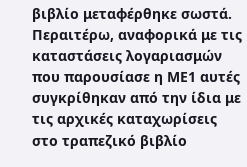βιβλίο μεταφέρθηκε σωστά. Περαιτέρω, αναφορικά με τις καταστάσεις λογαριασμών που παρουσίασε η ΜΕ1 αυτές συγκρίθηκαν από την ίδια με τις αρχικές καταχωρίσεις στο τραπεζικό βιβλίο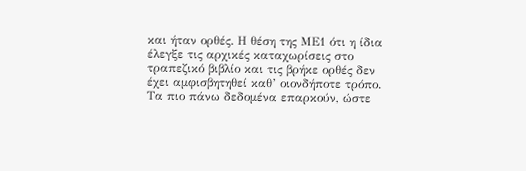και ήταν ορθές. Η θέση της ΜΕ1 ότι η ίδια έλεγξε τις αρχικές καταχωρίσεις στο τραπεζικό βιβλίο και τις βρήκε ορθές δεν έχει αμφισβητηθεί καθ’ οιονδήποτε τρόπο.
Τα πιο πάνω δεδομένα επαρκούν, ώστε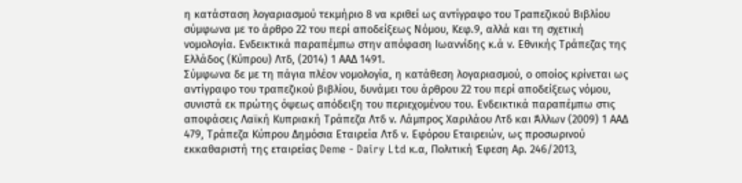η κατάσταση λογαριασμού τεκμήριο 8 να κριθεί ως αντίγραφο του Τραπεζικού Βιβλίου σύμφωνα με το άρθρο 22 του περί αποδείξεως Νόμου, Κεφ.9, αλλά και τη σχετική νομολογία. Ενδεικτικά παραπέμπω στην απόφαση Ιωαννίδης κ.ά ν. Εθνικής Τράπεζας της Ελλάδος (Κύπρου) Λτδ, (2014) 1 ΑΑΔ 1491.
Σύμφωνα δε με τη πάγια πλέον νομολογία, η κατάθεση λογαριασμού, ο οποίος κρίνεται ως αντίγραφο του τραπεζικού βιβλίου, δυνάμει του άρθρου 22 του περί αποδείξεως νόμου, συνιστά εκ πρώτης όψεως απόδειξη του περιεχομένου του. Ενδεικτικά παραπέμπω στις αποφάσεις Λαϊκή Κυπριακή Τράπεζα Λτδ ν. Λάμπρος Χαριλάου Λτδ και Άλλων (2009) 1 ΑΑΔ 479, Τράπεζα Κύπρου Δημόσια Εταιρεία Λτδ ν. Εφόρου Εταιρειών, ως προσωρινού εκκαθαριστή της εταιρείας Deme - Dairy Ltd κ.α, Πολιτική Έφεση Αρ. 246/2013,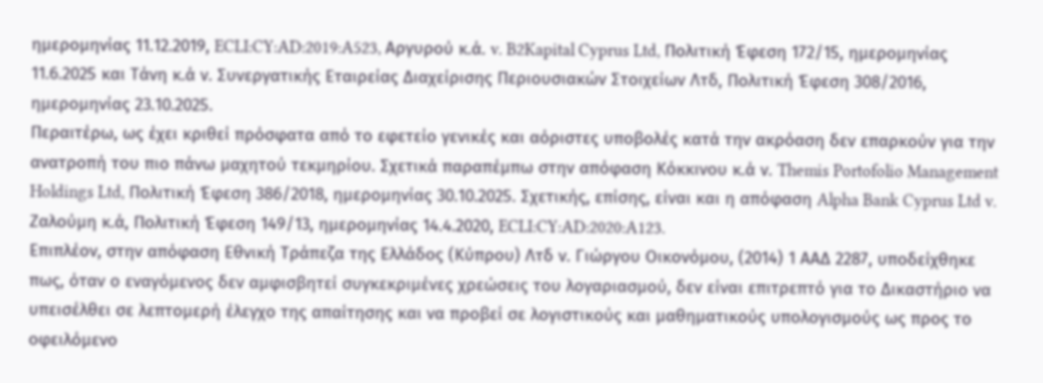ημερομηνίας 11.12.2019, ECLI:CY:AD:2019:A523, Αργυρού κ.ά. v. B2Kapital Cyprus Ltd, Πολιτική Έφεση 172/15, ημερομηνίας 11.6.2025 και Τάνη κ.ά ν. Συνεργατικής Εταιρείας Διαχείρισης Περιουσιακών Στοιχείων Λτδ, Πολιτική Έφεση 308/2016, ημερομηνίας 23.10.2025.
Περαιτέρω, ως έχει κριθεί πρόσφατα από το εφετείο γενικές και αόριστες υποβολές κατά την ακρόαση δεν επαρκούν για την ανατροπή του πιο πάνω μαχητού τεκμηρίου. Σχετικά παραπέμπω στην απόφαση Κόκκινου κ.ά ν. Themis Portofolio Management Holdings Ltd, Πολιτική Έφεση 386/2018, ημερομηνίας 30.10.2025. Σχετικής, επίσης, είναι και η απόφαση Alpha Bank Cyprus Ltd v. Ζαλούμη κ.ά, Πολιτική Έφεση 149/13, ημερομηνίας 14.4.2020, ECLI:CY:AD:2020:A123.
Επιπλέον, στην απόφαση Εθνική Τράπεζα της Ελλάδος (Κύπρου) Λτδ ν. Γιώργου Οικονόμου, (2014) 1 ΑΑΔ 2287, υποδείχθηκε πως, όταν ο εναγόμενος δεν αμφισβητεί συγκεκριμένες χρεώσεις του λογαριασμού, δεν είναι επιτρεπτό για το Δικαστήριο να υπεισέλθει σε λεπτομερή έλεγχο της απαίτησης και να προβεί σε λογιστικούς και μαθηματικούς υπολογισμούς ως προς το οφειλόμενο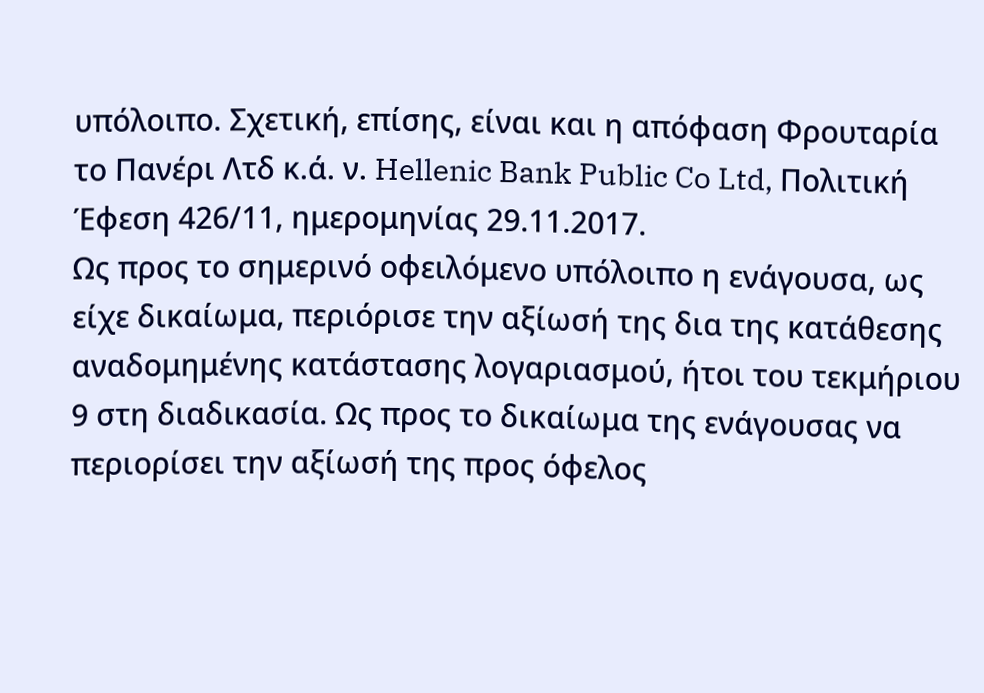υπόλοιπο. Σχετική, επίσης, είναι και η απόφαση Φρουταρία το Πανέρι Λτδ κ.ά. ν. Hellenic Bank Public Co Ltd, Πολιτική Έφεση 426/11, ημερομηνίας 29.11.2017.
Ως προς το σημερινό οφειλόμενο υπόλοιπο η ενάγουσα, ως είχε δικαίωμα, περιόρισε την αξίωσή της δια της κατάθεσης αναδομημένης κατάστασης λογαριασμού, ήτοι του τεκμήριου 9 στη διαδικασία. Ως προς το δικαίωμα της ενάγουσας να περιορίσει την αξίωσή της προς όφελος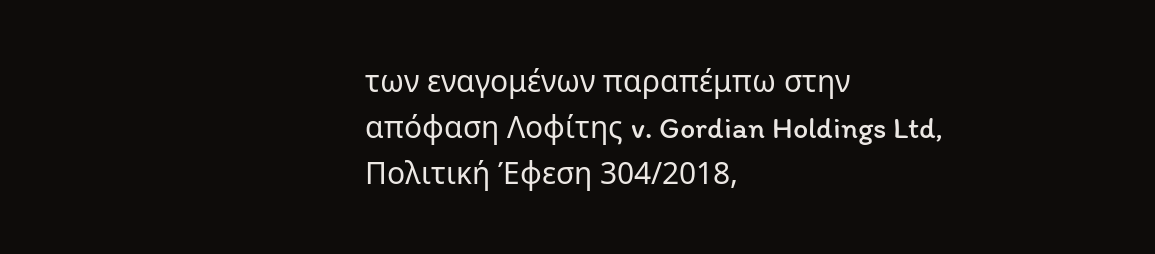των εναγομένων παραπέμπω στην απόφαση Λοφίτης v. Gordian Holdings Ltd, Πολιτική Έφεση 304/2018,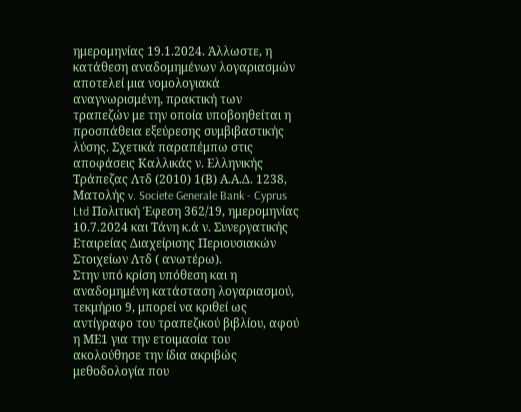ημερομηνίας 19.1.2024. Άλλωστε, η κατάθεση αναδομημένων λογαριασμών αποτελεί μια νομολογιακά αναγνωρισμένη, πρακτική των τραπεζών με την οποία υποβοηθείται η προσπάθεια εξεύρεσης συμβιβαστικής λύσης. Σχετικά παραπέμπω στις αποφάσεις Καλλικάς ν. Ελληνικής Τράπεζας Λτδ (2010) 1(Β) Α.Α.Δ. 1238, Ματολής v. Societe Generale Bank - Cyprus Ltd Πολιτική Έφεση 362/19, ημερομηνίας 10.7.2024 και Τάνη κ.ά ν. Συνεργατικής Εταιρείας Διαχείρισης Περιουσιακών Στοιχείων Λτδ ( ανωτέρω).
Στην υπό κρίση υπόθεση και η αναδομημένη κατάσταση λογαριασμού, τεκμήριο 9, μπορεί να κριθεί ως αντίγραφο του τραπεζικού βιβλίου, αφού η ΜΕ1 για την ετοιμασία του ακολούθησε την ίδια ακριβώς μεθοδολογία που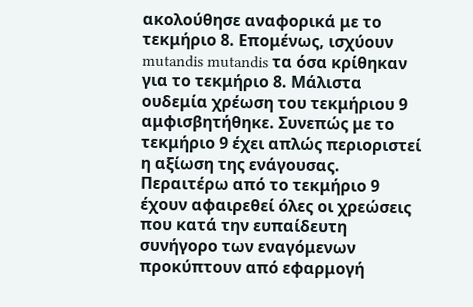ακολούθησε αναφορικά με το τεκμήριο 8. Επομένως, ισχύουν mutandis mutandis τα όσα κρίθηκαν για το τεκμήριο 8. Μάλιστα ουδεμία χρέωση του τεκμήριου 9 αμφισβητήθηκε. Συνεπώς με το τεκμήριο 9 έχει απλώς περιοριστεί η αξίωση της ενάγουσας.
Περαιτέρω από το τεκμήριο 9 έχουν αφαιρεθεί όλες οι χρεώσεις που κατά την ευπαίδευτη συνήγορο των εναγόμενων προκύπτουν από εφαρμογή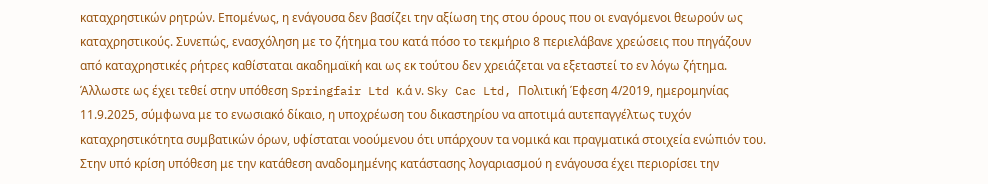καταχρηστικών ρητρών. Επομένως, η ενάγουσα δεν βασίζει την αξίωση της στου όρους που οι εναγόμενοι θεωρούν ως καταχρηστικούς. Συνεπώς, ενασχόληση με το ζήτημα του κατά πόσο το τεκμήριο 8 περιελάβανε χρεώσεις που πηγάζουν από καταχρηστικές ρήτρες καθίσταται ακαδημαϊκή και ως εκ τούτου δεν χρειάζεται να εξεταστεί το εν λόγω ζήτημα. Άλλωστε ως έχει τεθεί στην υπόθεση Springfair Ltd κ.ά ν. Sky Cac Ltd, Πολιτική Έφεση 4/2019, ημερομηνίας 11.9.2025, σύμφωνα με το ενωσιακό δίκαιο, η υποχρέωση του δικαστηρίου να αποτιμά αυτεπαγγέλτως τυχόν καταχρηστικότητα συμβατικών όρων, υφίσταται νοούμενου ότι υπάρχουν τα νομικά και πραγματικά στοιχεία ενώπιόν του. Στην υπό κρίση υπόθεση με την κατάθεση αναδομημένης κατάστασης λογαριασμού η ενάγουσα έχει περιορίσει την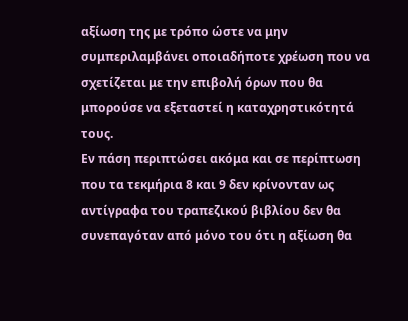αξίωση της με τρόπο ώστε να μην συμπεριλαμβάνει οποιαδήποτε χρέωση που να σχετίζεται με την επιβολή όρων που θα μπορούσε να εξεταστεί η καταχρηστικότητά τους.
Εν πάση περιπτώσει ακόμα και σε περίπτωση που τα τεκμήρια 8 και 9 δεν κρίνονταν ως αντίγραφα του τραπεζικού βιβλίου δεν θα συνεπαγόταν από μόνο του ότι η αξίωση θα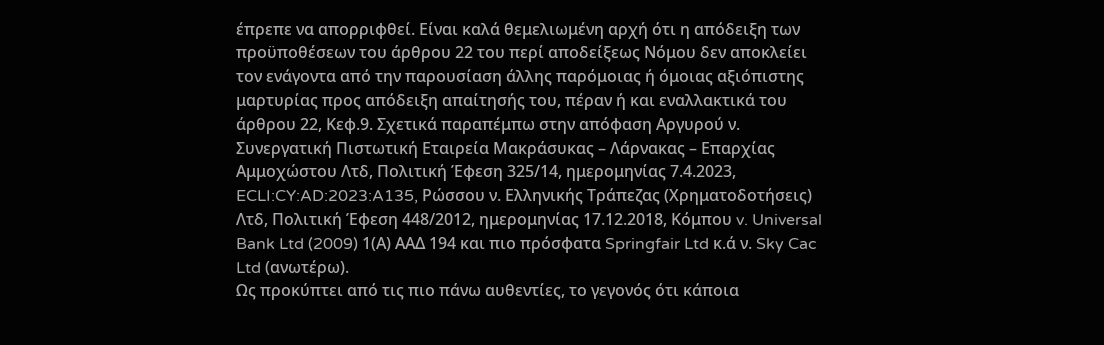έπρεπε να απορριφθεί. Είναι καλά θεμελιωμένη αρχή ότι η απόδειξη των προϋποθέσεων του άρθρου 22 του περί αποδείξεως Νόμου δεν αποκλείει τον ενάγοντα από την παρουσίαση άλλης παρόμοιας ή όμοιας αξιόπιστης μαρτυρίας προς απόδειξη απαίτησής του, πέραν ή και εναλλακτικά του άρθρου 22, Κεφ.9. Σχετικά παραπέμπω στην απόφαση Αργυρού ν. Συνεργατική Πιστωτική Εταιρεία Μακράσυκας – Λάρνακας – Επαρχίας Αμμοχώστου Λτδ, Πολιτική Έφεση 325/14, ημερομηνίας 7.4.2023, ECLI:CY:AD:2023:A135, Ρώσσου ν. Ελληνικής Τράπεζας (Χρηματοδοτήσεις) Λτδ, Πολιτική Έφεση 448/2012, ημερομηνίας 17.12.2018, Κόμπου v. Universal Bank Ltd (2009) 1(Α) ΑΑΔ 194 και πιο πρόσφατα Springfair Ltd κ.ά ν. Sky Cac Ltd (ανωτέρω).
Ως προκύπτει από τις πιο πάνω αυθεντίες, το γεγονός ότι κάποια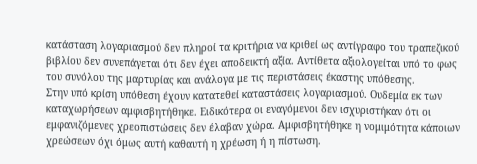κατάσταση λογαριασμού δεν πληροί τα κριτήρια να κριθεί ως αντίγραφο του τραπεζικού βιβλίου δεν συνεπάγεται ότι δεν έχει αποδεικτή αξία. Αντίθετα αξιολογείται υπό το φως του συνόλου της μαρτυρίας και ανάλογα με τις περιστάσεις έκαστης υπόθεσης.
Στην υπό κρίση υπόθεση έχουν κατατεθεί καταστάσεις λογαριασμού. Ουδεμία εκ των καταχωρήσεων αμφισβητήθηκε. Ειδικότερα οι εναγόμενοι δεν ισχυριστήκαν ότι οι εμφανιζόμενες χρεοπιστώσεις δεν έλαβαν χώρα. Αμφισβητήθηκε η νομιμότητα κάποιων χρεώσεων όχι όμως αυτή καθαυτή η χρέωση ή η πίστωση.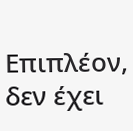Επιπλέον, δεν έχει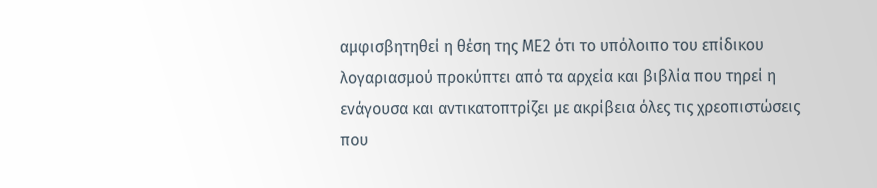αμφισβητηθεί η θέση της ΜΕ2 ότι το υπόλοιπο του επίδικου λογαριασμού προκύπτει από τα αρχεία και βιβλία που τηρεί η ενάγουσα και αντικατοπτρίζει με ακρίβεια όλες τις χρεοπιστώσεις που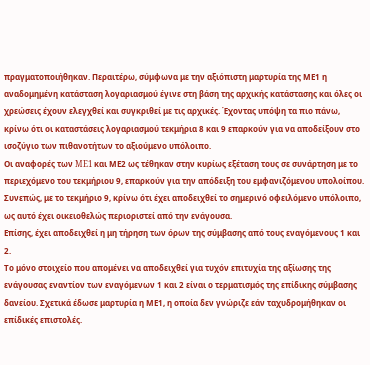πραγματοποιήθηκαν. Περαιτέρω, σύμφωνα με την αξιόπιστη μαρτυρία της ΜΕ1 η αναδομημένη κατάσταση λογαριασμού έγινε στη βάση της αρχικής κατάστασης και όλες οι χρεώσεις έχουν ελεγχθεί και συγκριθεί με τις αρχικές. Έχοντας υπόψη τα πιο πάνω, κρίνω ότι οι καταστάσεις λογαριασμού τεκμήρια 8 και 9 επαρκούν για να αποδείξουν στο ισοζύγιο των πιθανοτήτων το αξιούμενο υπόλοιπο.
Οι αναφορές των ME1 και ΜΕ2 ως τέθηκαν στην κυρίως εξέταση τους σε συνάρτηση με το περιεχόμενο του τεκμήριου 9, επαρκούν για την απόδειξη του εμφανιζόμενου υπολοίπου. Συνεπώς, με το τεκμήριο 9, κρίνω ότι έχει αποδειχθεί το σημερινό οφειλόμενο υπόλοιπο, ως αυτό έχει οικειοθελώς περιοριστεί από την ενάγουσα.
Επίσης, έχει αποδειχθεί η μη τήρηση των όρων της σύμβασης από τους εναγόμενους 1 και 2.
Το μόνο στοιχείο που απομένει να αποδειχθεί για τυχόν επιτυχία της αξίωσης της ενάγουσας εναντίον των εναγόμενων 1 και 2 είναι ο τερματισμός της επίδικης σύμβασης δανείου. Σχετικά έδωσε μαρτυρία η ΜΕ1, η οποία δεν γνώριζε εάν ταχυδρομήθηκαν οι επίδικές επιστολές.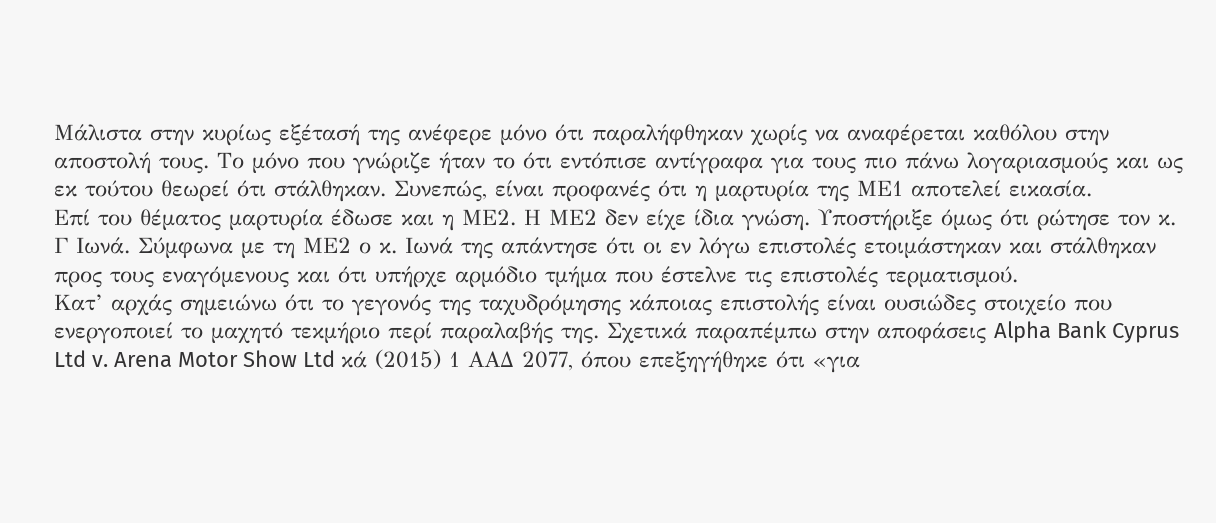Μάλιστα στην κυρίως εξέτασή της ανέφερε μόνο ότι παραλήφθηκαν χωρίς να αναφέρεται καθόλου στην αποστολή τους. Το μόνο που γνώριζε ήταν το ότι εντόπισε αντίγραφα για τους πιο πάνω λογαριασμούς και ως εκ τούτου θεωρεί ότι στάλθηκαν. Συνεπώς, είναι προφανές ότι η μαρτυρία της ΜΕ1 αποτελεί εικασία.
Επί του θέματος μαρτυρία έδωσε και η ΜΕ2. Η ΜΕ2 δεν είχε ίδια γνώση. Υποστήριξε όμως ότι ρώτησε τον κ. Γ Ιωνά. Σύμφωνα με τη ΜΕ2 ο κ. Ιωνά της απάντησε ότι οι εν λόγω επιστολές ετοιμάστηκαν και στάλθηκαν προς τους εναγόμενους και ότι υπήρχε αρμόδιο τμήμα που έστελνε τις επιστολές τερματισμού.
Κατ’ αρχάς σημειώνω ότι το γεγονός της ταχυδρόμησης κάποιας επιστολής είναι ουσιώδες στοιχείο που ενεργοποιεί το μαχητό τεκμήριο περί παραλαβής της. Σχετικά παραπέμπω στην αποφάσεις Alpha Bank Cyprus Ltd v. Arena Motor Show Ltd κά (2015) 1 ΑΑΔ 2077, όπου επεξηγήθηκε ότι «για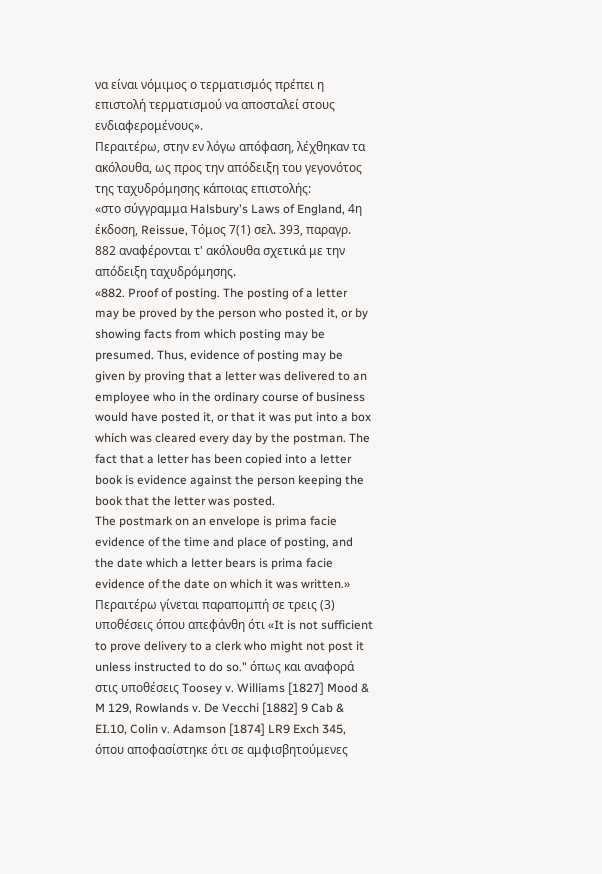να είναι νόμιμος ο τερματισμός πρέπει η επιστολή τερματισμού να αποσταλεί στους ενδιαφερομένους».
Περαιτέρω, στην εν λόγω απόφαση, λέχθηκαν τα ακόλουθα, ως προς την απόδειξη του γεγονότος της ταχυδρόμησης κάποιας επιστολής:
«στο σύγγραμμα Halsbury's Laws of England, 4η έκδοση, Reissue, Τόμος 7(1) σελ. 393, παραγρ. 882 αναφέρονται τ' ακόλουθα σχετικά με την απόδειξη ταχυδρόμησης.
«882. Proof of posting. The posting of a letter may be proved by the person who posted it, or by showing facts from which posting may be presumed. Thus, evidence of posting may be given by proving that a letter was delivered to an employee who in the ordinary course of business would have posted it, or that it was put into a box which was cleared every day by the postman. The fact that a letter has been copied into a letter book is evidence against the person keeping the book that the letter was posted.
The postmark on an envelope is prima facie evidence of the time and place of posting, and the date which a letter bears is prima facie evidence of the date on which it was written.»
Περαιτέρω γίνεται παραπομπή σε τρεις (3) υποθέσεις όπου απεφάνθη ότι «It is not sufficient to prove delivery to a clerk who might not post it unless instructed to do so." όπως και αναφορά στις υποθέσεις Toosey v. Williams [1827] Mood & M 129, Rowlands v. De Vecchi [1882] 9 Cab & EI.10, Colin v. Adamson [1874] LR9 Exch 345, όπου αποφασίστηκε ότι σε αμφισβητούμενες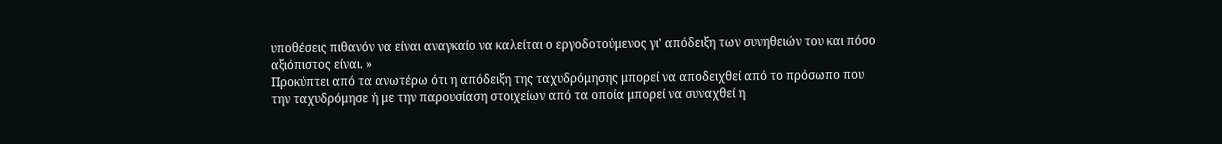υποθέσεις πιθανόν να είναι αναγκαίο να καλείται ο εργοδοτούμενος γι' απόδειξη των συνηθειών του και πόσο αξιόπιστος είναι. »
Προκύπτει από τα ανωτέρω ότι η απόδειξη της ταχυδρόμησης μπορεί να αποδειχθεί από το πρόσωπο που την ταχυδρόμησε ή με την παρουσίαση στοιχείων από τα οποία μπορεί να συναχθεί η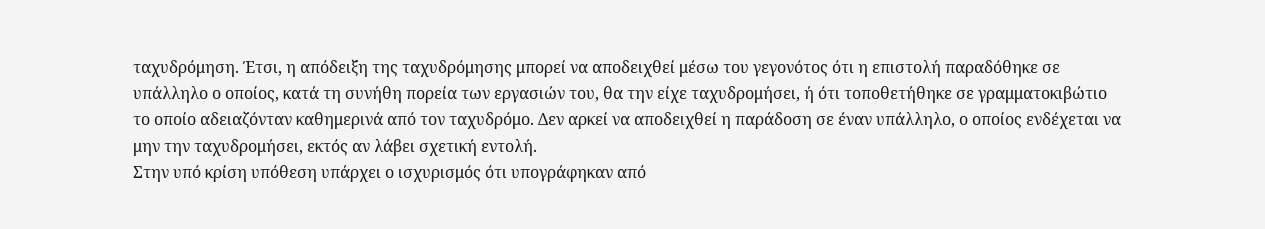ταχυδρόμηση. Έτσι, η απόδειξη της ταχυδρόμησης μπορεί να αποδειχθεί μέσω του γεγονότος ότι η επιστολή παραδόθηκε σε υπάλληλο ο οποίος, κατά τη συνήθη πορεία των εργασιών του, θα την είχε ταχυδρομήσει, ή ότι τοποθετήθηκε σε γραμματοκιβώτιο το οποίο αδειαζόνταν καθημερινά από τον ταχυδρόμο. Δεν αρκεί να αποδειχθεί η παράδοση σε έναν υπάλληλο, ο οποίος ενδέχεται να μην την ταχυδρομήσει, εκτός αν λάβει σχετική εντολή.
Στην υπό κρίση υπόθεση υπάρχει ο ισχυρισμός ότι υπογράφηκαν από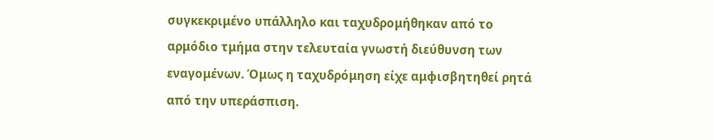συγκεκριμένο υπάλληλο και ταχυδρομήθηκαν από το αρμόδιο τμήμα στην τελευταία γνωστή διεύθυνση των εναγομένων. Όμως η ταχυδρόμηση είχε αμφισβητηθεί ρητά από την υπεράσπιση.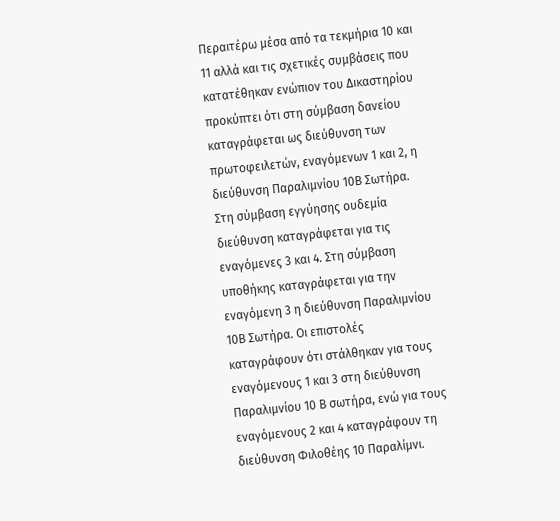Περαιτέρω μέσα από τα τεκμήρια 10 και 11 αλλά και τις σχετικές συμβάσεις που κατατέθηκαν ενώπιον του Δικαστηρίου προκύπτει ότι στη σύμβαση δανείου καταγράφεται ως διεύθυνση των πρωτοφειλετών, εναγόμενων 1 και 2, η διεύθυνση Παραλιμνίου 10Β Σωτήρα. Στη σύμβαση εγγύησης ουδεμία διεύθυνση καταγράφεται για τις εναγόμενες 3 και 4. Στη σύμβαση υποθήκης καταγράφεται για την εναγόμενη 3 η διεύθυνση Παραλιμνίου 10Β Σωτήρα. Οι επιστολές καταγράφουν ότι στάλθηκαν για τους εναγόμενους 1 και 3 στη διεύθυνση Παραλιμνίου 10 Β σωτήρα, ενώ για τους εναγόμενους 2 και 4 καταγράφουν τη διεύθυνση Φιλοθέης 10 Παραλίμνι.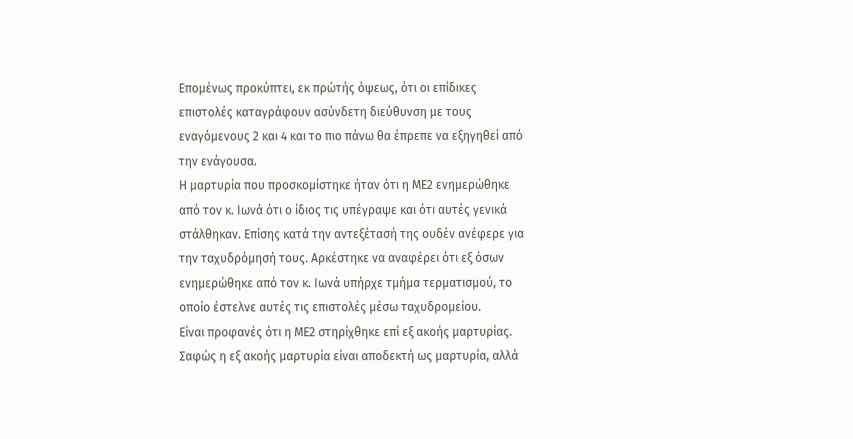Επομένως προκύπτει, εκ πρώτής όψεως, ότι οι επίδικες επιστολές καταγράφουν ασύνδετη διεύθυνση με τους εναγόμενους 2 και 4 και το πιο πάνω θα έπρεπε να εξηγηθεί από την ενάγουσα.
Η μαρτυρία που προσκομίστηκε ήταν ότι η ΜΕ2 ενημερώθηκε από τον κ. Ιωνά ότι ο ίδιος τις υπέγραψε και ότι αυτές γενικά στάλθηκαν. Επίσης κατά την αντεξέτασή της ουδέν ανέφερε για την ταχυδρόμησή τους. Αρκέστηκε να αναφέρει ότι εξ όσων ενημερώθηκε από τον κ. Ιωνά υπήρχε τμήμα τερματισμού, το οποίο έστελνε αυτές τις επιστολές μέσω ταχυδρομείου.
Είναι προφανές ότι η ΜΕ2 στηρίχθηκε επί εξ ακοής μαρτυρίας. Σαφώς η εξ ακοής μαρτυρία είναι αποδεκτή ως μαρτυρία, αλλά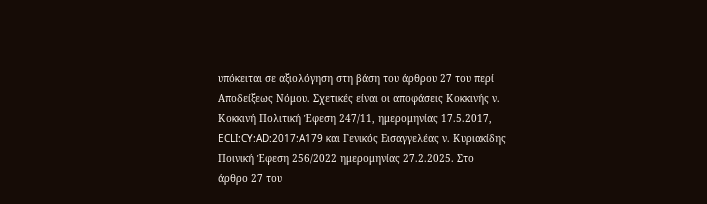υπόκειται σε αξιολόγηση στη βάση του άρθρου 27 του περί Αποδείξεως Νόμου. Σχετικές είναι οι αποφάσεις Κοκκινής ν. Κοκκινή Πολιτική Έφεση 247/11, ημερομηνίας 17.5.2017, ECLI:CY:AD:2017:A179 και Γενικός Εισαγγελέας ν. Κυριακίδης Ποινική Έφεση 256/2022 ημερομηνίας 27.2.2025. Στο άρθρο 27 του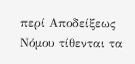περί Αποδείξεως Νόμου τίθενται τα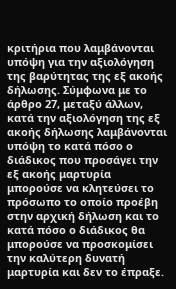κριτήρια που λαμβάνονται υπόψη για την αξιολόγηση της βαρύτητας της εξ ακοής δήλωσης. Σύμφωνα με το άρθρο 27, μεταξύ άλλων, κατά την αξιολόγηση της εξ ακοής δήλωσης λαμβάνονται υπόψη το κατά πόσο ο διάδικος που προσάγει την εξ ακοής μαρτυρία μπορούσε να κλητεύσει το πρόσωπο το οποίο προέβη στην αρχική δήλωση και το κατά πόσο ο διάδικος θα μπορούσε να προσκομίσει την καλύτερη δυνατή μαρτυρία και δεν το έπραξε.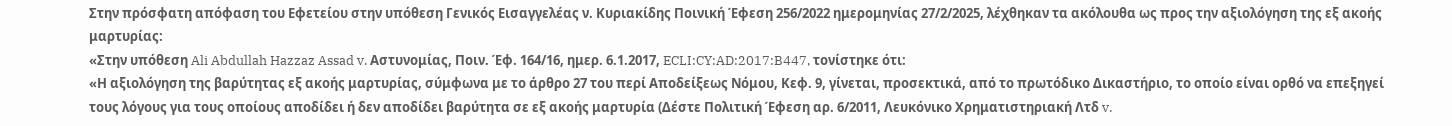Στην πρόσφατη απόφαση του Εφετείου στην υπόθεση Γενικός Εισαγγελέας ν. Κυριακίδης Ποινική Έφεση 256/2022 ημερομηνίας 27/2/2025, λέχθηκαν τα ακόλουθα ως προς την αξιολόγηση της εξ ακοής μαρτυρίας:
«Στην υπόθεση Ali Abdullah Hazzaz Assad v. Αστυνομίας, Ποιν. Έφ. 164/16, ημερ. 6.1.2017, ECLI:CY:AD:2017:B447, τονίστηκε ότι:
«Η αξιολόγηση της βαρύτητας εξ ακοής μαρτυρίας, σύμφωνα με το άρθρο 27 του περί Αποδείξεως Νόμου, Κεφ. 9, γίνεται, προσεκτικά, από το πρωτόδικο Δικαστήριο, το οποίο είναι ορθό να επεξηγεί τους λόγους για τους οποίους αποδίδει ή δεν αποδίδει βαρύτητα σε εξ ακοής μαρτυρία (Δέστε Πολιτική Έφεση αρ. 6/2011, Λευκόνικο Χρηματιστηριακή Λτδ v.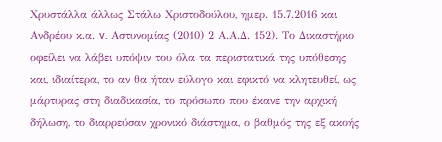Χρυστάλλα άλλως Στάλω Χριστοδούλου, ημερ. 15.7.2016 και Ανδρέου κ.α. v. Αστυνομίας (2010) 2 Α.Α.Δ. 152). Το Δικαστήριο οφείλει να λάβει υπόψιν του όλα τα περιστατικά της υπόθεσης και, ιδιαίτερα, το αν θα ήταν εύλογο και εφικτό να κλητευθεί, ως μάρτυρας στη διαδικασία, το πρόσωπο που έκανε την αρχική δήλωση, το διαρρεύσαν χρονικό διάστημα, ο βαθμός της εξ ακοής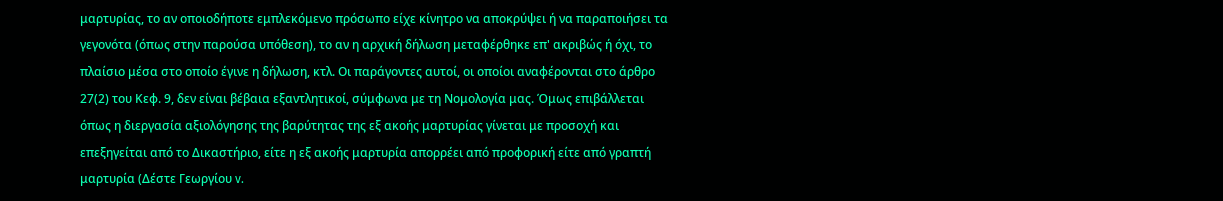μαρτυρίας, το αν οποιοδήποτε εμπλεκόμενο πρόσωπο είχε κίνητρο να αποκρύψει ή να παραποιήσει τα γεγονότα (όπως στην παρούσα υπόθεση), το αν η αρχική δήλωση μεταφέρθηκε επ' ακριβώς ή όχι, το πλαίσιο μέσα στο οποίο έγινε η δήλωση, κτλ. Οι παράγοντες αυτοί, οι οποίοι αναφέρονται στο άρθρο 27(2) του Κεφ. 9, δεν είναι βέβαια εξαντλητικοί, σύμφωνα με τη Νομολογία μας. Όμως επιβάλλεται όπως η διεργασία αξιολόγησης της βαρύτητας της εξ ακοής μαρτυρίας γίνεται με προσοχή και επεξηγείται από το Δικαστήριο, είτε η εξ ακοής μαρτυρία απορρέει από προφορική είτε από γραπτή μαρτυρία (Δέστε Γεωργίου v.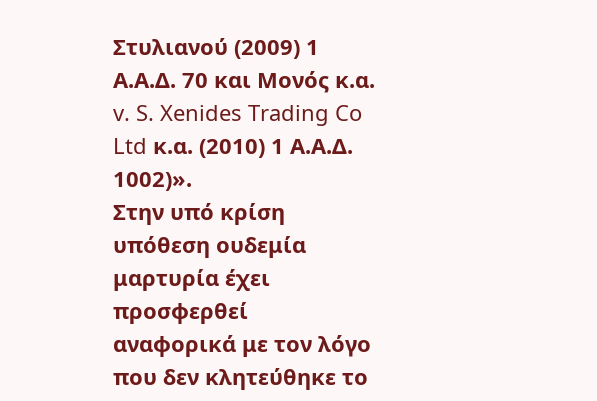Στυλιανού (2009) 1 Α.Α.Δ. 70 και Μονός κ.α. v. S. Xenides Trading Co Ltd κ.α. (2010) 1 Α.Α.Δ. 1002)».
Στην υπό κρίση υπόθεση ουδεμία μαρτυρία έχει προσφερθεί αναφορικά με τον λόγο που δεν κλητεύθηκε το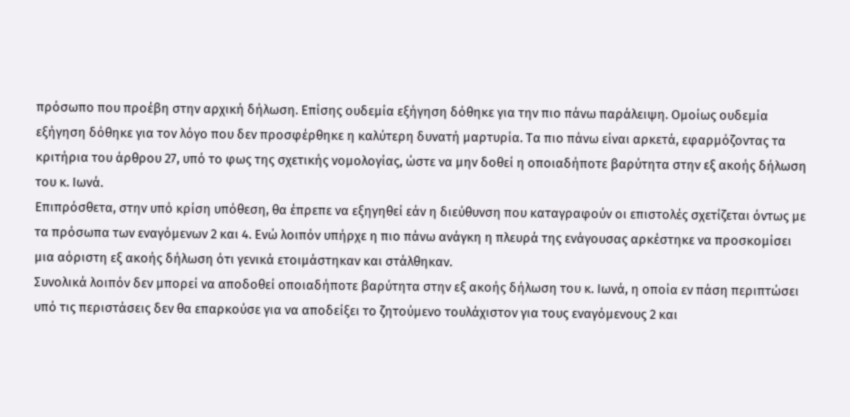πρόσωπο που προέβη στην αρχική δήλωση. Επίσης ουδεμία εξήγηση δόθηκε για την πιο πάνω παράλειψη. Ομοίως ουδεμία εξήγηση δόθηκε για τον λόγο που δεν προσφέρθηκε η καλύτερη δυνατή μαρτυρία. Τα πιο πάνω είναι αρκετά, εφαρμόζοντας τα κριτήρια του άρθρου 27, υπό το φως της σχετικής νομολογίας, ώστε να μην δοθεί η οποιαδήποτε βαρύτητα στην εξ ακοής δήλωση του κ. Ιωνά.
Επιπρόσθετα, στην υπό κρίση υπόθεση, θα έπρεπε να εξηγηθεί εάν η διεύθυνση που καταγραφούν οι επιστολές σχετίζεται όντως με τα πρόσωπα των εναγόμενων 2 και 4. Ενώ λοιπόν υπήρχε η πιο πάνω ανάγκη η πλευρά της ενάγουσας αρκέστηκε να προσκομίσει μια αόριστη εξ ακοής δήλωση ότι γενικά ετοιμάστηκαν και στάλθηκαν.
Συνολικά λοιπόν δεν μπορεί να αποδοθεί οποιαδήποτε βαρύτητα στην εξ ακοής δήλωση του κ. Ιωνά, η οποία εν πάση περιπτώσει υπό τις περιστάσεις δεν θα επαρκούσε για να αποδείξει το ζητούμενο τουλάχιστον για τους εναγόμενους 2 και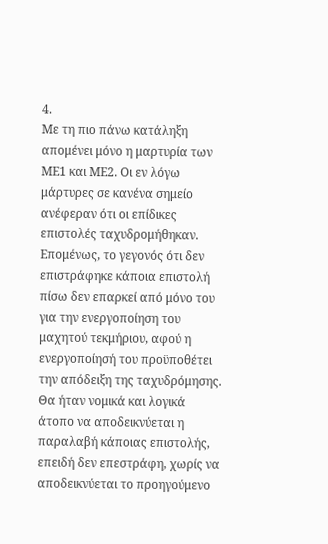4.
Με τη πιο πάνω κατάληξη απομένει μόνο η μαρτυρία των ΜΕ1 και ΜΕ2. Οι εν λόγω μάρτυρες σε κανένα σημείο ανέφεραν ότι οι επίδικες επιστολές ταχυδρομήθηκαν.
Επομένως, το γεγονός ότι δεν επιστράφηκε κάποια επιστολή πίσω δεν επαρκεί από μόνο του για την ενεργοποίηση του μαχητού τεκμήριου, αφού η ενεργοποίησή του προϋποθέτει την απόδειξη της ταχυδρόμησης. Θα ήταν νομικά και λογικά άτοπο να αποδεικνύεται η παραλαβή κάποιας επιστολής, επειδή δεν επεστράφη, χωρίς να αποδεικνύεται το προηγούμενο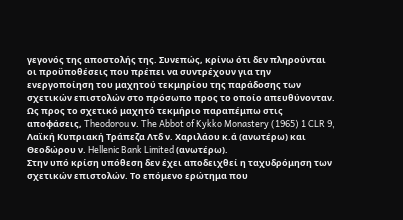γεγονός της αποστολής της. Συνεπώς, κρίνω ότι δεν πληρούνται οι προϋποθέσεις που πρέπει να συντρέχουν για την ενεργοποίηση του μαχητού τεκμηρίου της παράδοσης των σχετικών επιστολών στο πρόσωπο προς το οποίο απευθύνονταν. Ως προς το σχετικό μαχητό τεκμήριο παραπέμπω στις αποφάσεις, Theodorou ν. The Abbot of Kykko Monastery (1965) 1 CLR 9, Λαϊκή Κυπριακή Τράπεζα Λτδ ν. Χαριλάου κ.ά (ανωτέρω) και Θεοδώρου ν. Hellenic Bank Limited (ανωτέρω).
Στην υπό κρίση υπόθεση δεν έχει αποδειχθεί η ταχυδρόμηση των σχετικών επιστολών. Το επόμενο ερώτημα που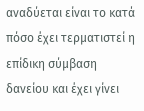αναδύεται είναι το κατά πόσο έχει τερματιστεί η επίδικη σύμβαση δανείου και έχει γίνει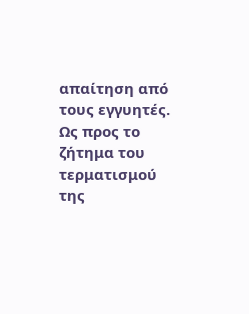απαίτηση από τους εγγυητές.
Ως προς το ζήτημα του τερματισμού της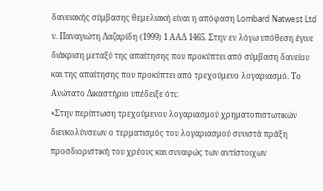δανειακής σύμβασης θεμελιακή είναι η απόφαση Lombard Natwest Ltd ν. Παναγιώτη Λαζαρίδη (1999) 1 ΑΑΔ 1465. Στην εν λόγω υπόθεση έγινε διάκριση μεταξύ της απαίτησης που προκύπτει από σύμβαση δανείου και της απαίτησης που προκύπτει από τρεχούμενο λογαριασμό. Το Ανώτατο Δικαστήριο υπέδειξε ότι:
«Στην περίπτωση τρεχούμενου λογαριασμού χρηματοπιστωτικών διευκολύνσεων ο τερματισμός του λογαριασμού συνιστά πράξη προσδιοριστική του χρέους και συναφώς των αντίστοιχων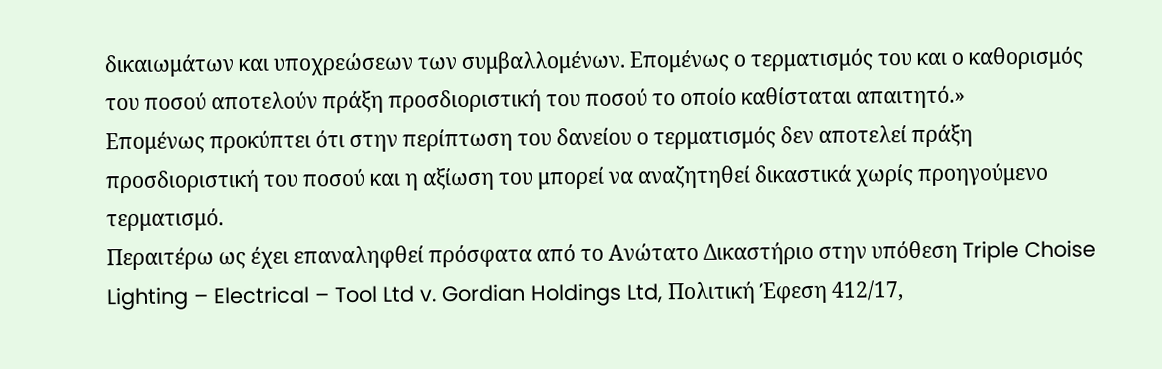δικαιωμάτων και υποχρεώσεων των συμβαλλομένων. Επομένως ο τερματισμός του και ο καθορισμός του ποσού αποτελούν πράξη προσδιοριστική του ποσού το οποίο καθίσταται απαιτητό.»
Επομένως προκύπτει ότι στην περίπτωση του δανείου ο τερματισμός δεν αποτελεί πράξη προσδιοριστική του ποσού και η αξίωση του μπορεί να αναζητηθεί δικαστικά χωρίς προηγούμενο τερματισμό.
Περαιτέρω ως έχει επαναληφθεί πρόσφατα από το Ανώτατο Δικαστήριο στην υπόθεση Triple Choise Lighting – Electrical – Tool Ltd v. Gordian Holdings Ltd, Πολιτική Έφεση 412/17,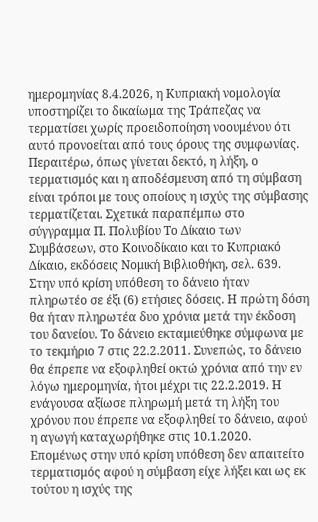ημερομηνίας 8.4.2026, η Κυπριακή νομολογία υποστηρίζει το δικαίωμα της Τράπεζας να τερματίσει χωρίς προειδοποίηση νοουμένου ότι αυτό προνοείται από τους όρους της συμφωνίας.
Περαιτέρω, όπως γίνεται δεκτό, η λήξη, ο τερματισμός και η αποδέσμευση από τη σύμβαση είναι τρόποι με τους οποίους η ισχύς της σύμβασης τερματίζεται. Σχετικά παραπέμπω στο σύγγραμμα Π. Πολυβίου Το Δίκαιο των Συμβάσεων, στο Κοινοδίκαιο και το Κυπριακό Δίκαιο, εκδόσεις Νομική Βιβλιοθήκη, σελ. 639.
Στην υπό κρίση υπόθεση το δάνειο ήταν πληρωτέο σε έξι (6) ετήσιες δόσεις. Η πρώτη δόση θα ήταν πληρωτέα δυο χρόνια μετά την έκδοση του δανείου. Το δάνειο εκταμιεύθηκε σύμφωνα με το τεκμήριο 7 στις 22.2.2011. Συνεπώς, το δάνειο θα έπρεπε να εξοφληθεί οκτώ χρόνια από την εν λόγω ημερομηνία, ήτοι μέχρι τις 22.2.2019. Η ενάγουσα αξίωσε πληρωμή μετά τη λήξη του χρόνου που έπρεπε να εξοφληθεί το δάνειο, αφού η αγωγή καταχωρήθηκε στις 10.1.2020. Επομένως στην υπό κρίση υπόθεση δεν απαιτείτο τερματισμός αφού η σύμβαση είχε λήξει και ως εκ τούτου η ισχύς της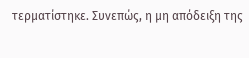τερματίστηκε. Συνεπώς, η μη απόδειξη της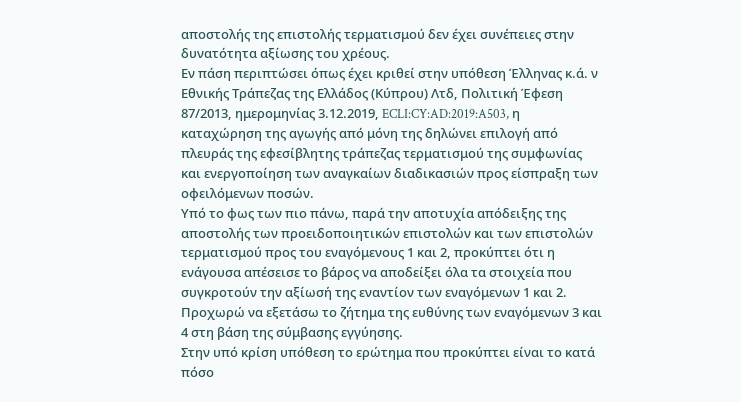αποστολής της επιστολής τερματισμού δεν έχει συνέπειες στην δυνατότητα αξίωσης του χρέους.
Εν πάση περιπτώσει όπως έχει κριθεί στην υπόθεση Έλληνας κ.ά. ν Εθνικής Τράπεζας της Ελλάδος (Κύπρου) Λτδ, Πολιτική Έφεση 87/2013, ημερομηνίας 3.12.2019, ECLI:CY:AD:2019:A503, η καταχώρηση της αγωγής από μόνη της δηλώνει επιλογή από πλευράς της εφεσίβλητης τράπεζας τερματισμού της συμφωνίας και ενεργοποίηση των αναγκαίων διαδικασιών προς είσπραξη των οφειλόμενων ποσών.
Υπό το φως των πιο πάνω, παρά την αποτυχία απόδειξης της αποστολής των προειδοποιητικών επιστολών και των επιστολών τερματισμού προς του εναγόμενους 1 και 2, προκύπτει ότι η ενάγουσα απέσεισε το βάρος να αποδείξει όλα τα στοιχεία που συγκροτούν την αξίωσή της εναντίον των εναγόμενων 1 και 2.
Προχωρώ να εξετάσω το ζήτημα της ευθύνης των εναγόμενων 3 και 4 στη βάση της σύμβασης εγγύησης.
Στην υπό κρίση υπόθεση το ερώτημα που προκύπτει είναι το κατά πόσο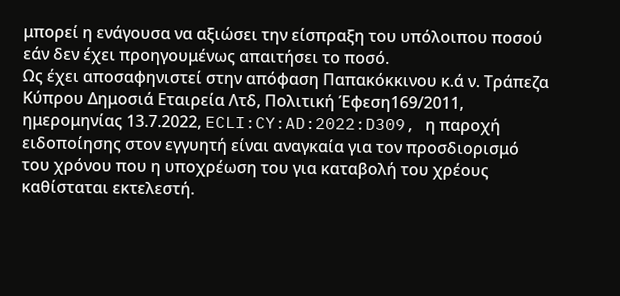μπορεί η ενάγουσα να αξιώσει την είσπραξη του υπόλοιπου ποσού εάν δεν έχει προηγουμένως απαιτήσει το ποσό.
Ως έχει αποσαφηνιστεί στην απόφαση Παπακόκκινου κ.ά ν. Τράπεζα Κύπρου Δημοσιά Εταιρεία Λτδ, Πολιτική Έφεση169/2011, ημερομηνίας 13.7.2022, ECLI:CY:AD:2022:D309, η παροχή ειδοποίησης στον εγγυητή είναι αναγκαία για τον προσδιορισμό του χρόνου που η υποχρέωση του για καταβολή του χρέους καθίσταται εκτελεστή.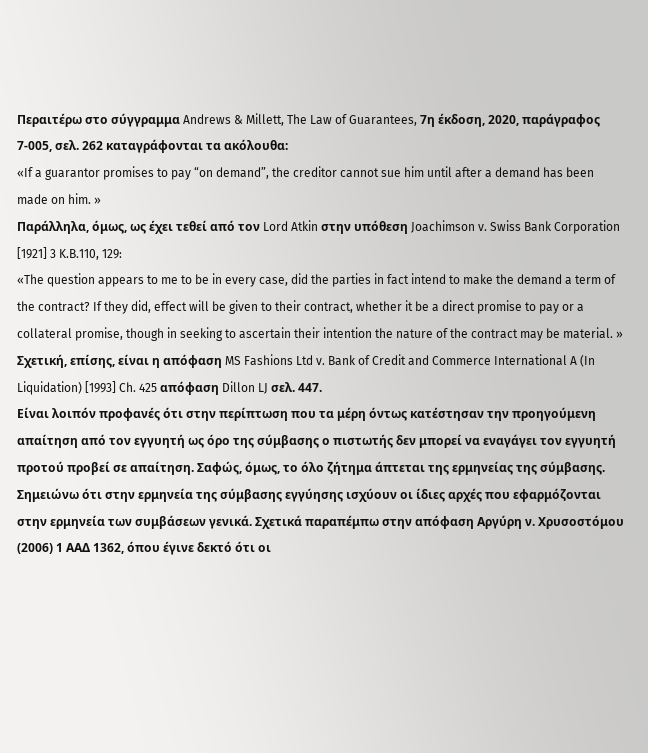Περαιτέρω στο σύγγραμμα Andrews & Millett, The Law of Guarantees, 7η έκδοση, 2020, παράγραφος 7-005, σελ. 262 καταγράφονται τα ακόλουθα:
«If a guarantor promises to pay “on demand”, the creditor cannot sue him until after a demand has been made on him. »
Παράλληλα, όμως, ως έχει τεθεί από τον Lord Atkin στην υπόθεση Joachimson v. Swiss Bank Corporation [1921] 3 K.B.110, 129:
«The question appears to me to be in every case, did the parties in fact intend to make the demand a term of the contract? If they did, effect will be given to their contract, whether it be a direct promise to pay or a collateral promise, though in seeking to ascertain their intention the nature of the contract may be material. »
Σχετική, επίσης, είναι η απόφαση MS Fashions Ltd v. Bank of Credit and Commerce International A (In Liquidation) [1993] Ch. 425 απόφαση Dillon LJ σελ. 447.
Είναι λοιπόν προφανές ότι στην περίπτωση που τα μέρη όντως κατέστησαν την προηγούμενη απαίτηση από τον εγγυητή ως όρο της σύμβασης ο πιστωτής δεν μπορεί να εναγάγει τον εγγυητή προτού προβεί σε απαίτηση. Σαφώς, όμως, το όλο ζήτημα άπτεται της ερμηνείας της σύμβασης.
Σημειώνω ότι στην ερμηνεία της σύμβασης εγγύησης ισχύουν οι ίδιες αρχές που εφαρμόζονται στην ερμηνεία των συμβάσεων γενικά. Σχετικά παραπέμπω στην απόφαση Αργύρη ν. Χρυσοστόμου (2006) 1 ΑΑΔ 1362, όπου έγινε δεκτό ότι οι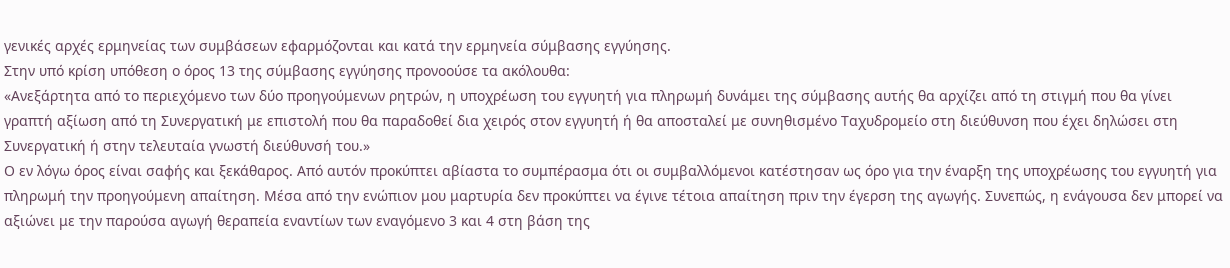γενικές αρχές ερμηνείας των συμβάσεων εφαρμόζονται και κατά την ερμηνεία σύμβασης εγγύησης.
Στην υπό κρίση υπόθεση ο όρος 13 της σύμβασης εγγύησης προνοούσε τα ακόλουθα:
«Ανεξάρτητα από το περιεχόμενο των δύο προηγούμενων ρητρών, η υποχρέωση του εγγυητή για πληρωμή δυνάμει της σύμβασης αυτής θα αρχίζει από τη στιγμή που θα γίνει γραπτή αξίωση από τη Συνεργατική με επιστολή που θα παραδοθεί δια χειρός στον εγγυητή ή θα αποσταλεί με συνηθισμένο Ταχυδρομείο στη διεύθυνση που έχει δηλώσει στη Συνεργατική ή στην τελευταία γνωστή διεύθυνσή του.»
Ο εν λόγω όρος είναι σαφής και ξεκάθαρος. Από αυτόν προκύπτει αβίαστα το συμπέρασμα ότι οι συμβαλλόμενοι κατέστησαν ως όρο για την έναρξη της υποχρέωσης του εγγυητή για πληρωμή την προηγούμενη απαίτηση. Μέσα από την ενώπιον μου μαρτυρία δεν προκύπτει να έγινε τέτοια απαίτηση πριν την έγερση της αγωγής. Συνεπώς, η ενάγουσα δεν μπορεί να αξιώνει με την παρούσα αγωγή θεραπεία εναντίων των εναγόμενο 3 και 4 στη βάση της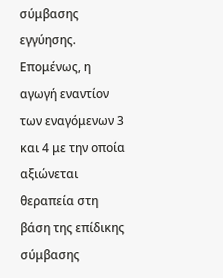σύμβασης εγγύησης. Επομένως, η αγωγή εναντίον των εναγόμενων 3 και 4 με την οποία αξιώνεται θεραπεία στη βάση της επίδικης σύμβασης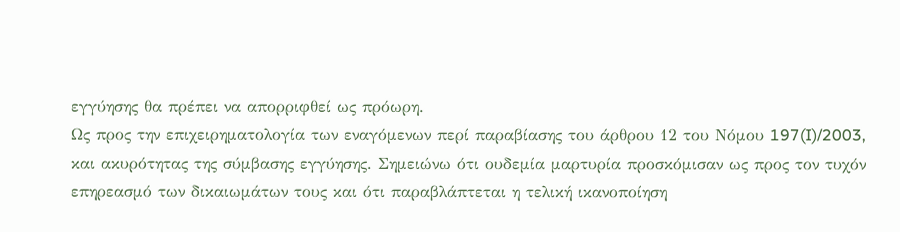εγγύησης θα πρέπει να απορριφθεί ως πρόωρη.
Ως προς την επιχειρηματολογία των εναγόμενων περί παραβίασης του άρθρου 12 του Νόμου 197(I)/2003, και ακυρότητας της σύμβασης εγγύησης. Σημειώνω ότι ουδεμία μαρτυρία προσκόμισαν ως προς τον τυχόν επηρεασμό των δικαιωμάτων τους και ότι παραβλάπτεται η τελική ικανοποίηση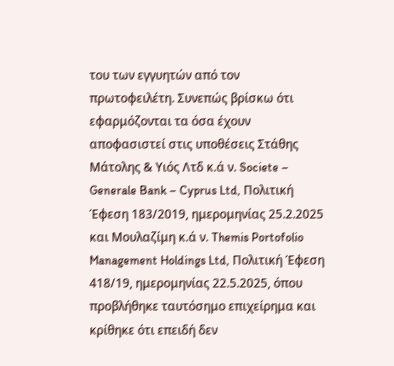του των εγγυητών από τον πρωτοφειλέτη. Συνεπώς βρίσκω ότι εφαρμόζονται τα όσα έχουν αποφασιστεί στις υποθέσεις Στάθης Μάτολης & Υιός Λτδ κ.ά ν. Societe – Generale Bank – Cyprus Ltd, Πολιτική Έφεση 183/2019, ημερομηνίας 25.2.2025 και Μουλαζίμη κ.ά ν. Themis Portofolio Management Holdings Ltd, Πολιτική Έφεση 418/19, ημερομηνίας 22.5.2025, όπου προβλήθηκε ταυτόσημο επιχείρημα και κρίθηκε ότι επειδή δεν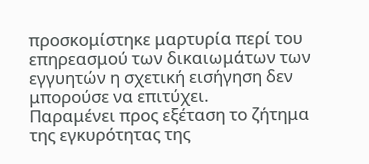προσκομίστηκε μαρτυρία περί του επηρεασμού των δικαιωμάτων των εγγυητών η σχετική εισήγηση δεν μπορούσε να επιτύχει.
Παραμένει προς εξέταση το ζήτημα της εγκυρότητας της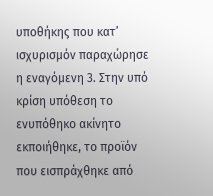υποθήκης που κατ’ ισχυρισμόν παραχώρησε η εναγόμενη 3. Στην υπό κρίση υπόθεση το ενυπόθηκο ακίνητο εκποιήθηκε, το προϊόν που εισπράχθηκε από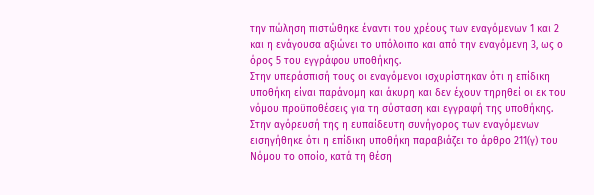την πώληση πιστώθηκε έναντι του χρέους των εναγόμενων 1 και 2 και η ενάγουσα αξιώνει το υπόλοιπο και από την εναγόμενη 3, ως ο όρος 5 του εγγράφου υποθήκης.
Στην υπεράσπισή τους οι εναγόμενοι ισχυρίστηκαν ότι η επίδικη υποθήκη είναι παράνομη και άκυρη και δεν έχουν τηρηθεί οι εκ του νόμου προϋποθέσεις για τη σύσταση και εγγραφή της υποθήκης.
Στην αγόρευσή της η ευπαίδευτη συνήγορος των εναγόμενων εισηγήθηκε ότι η επίδικη υποθήκη παραβιάζει το άρθρο 211(γ) του Νόμου το οποίο, κατά τη θέση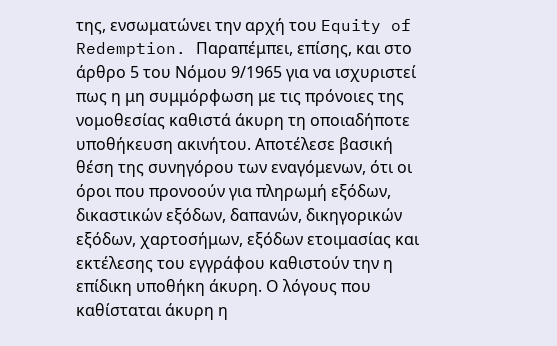της, ενσωματώνει την αρχή του Equity of Redemption. Παραπέμπει, επίσης, και στο άρθρο 5 του Νόμου 9/1965 για να ισχυριστεί πως η μη συμμόρφωση με τις πρόνοιες της νομοθεσίας καθιστά άκυρη τη οποιαδήποτε υποθήκευση ακινήτου. Αποτέλεσε βασική θέση της συνηγόρου των εναγόμενων, ότι οι όροι που προνοούν για πληρωμή εξόδων, δικαστικών εξόδων, δαπανών, δικηγορικών εξόδων, χαρτοσήμων, εξόδων ετοιμασίας και εκτέλεσης του εγγράφου καθιστούν την η επίδικη υποθήκη άκυρη. Ο λόγους που καθίσταται άκυρη η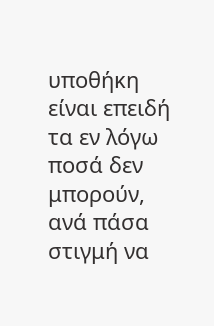υποθήκη είναι επειδή τα εν λόγω ποσά δεν μπορούν, ανά πάσα στιγμή να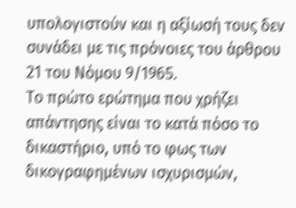υπολογιστούν και η αξίωσή τους δεν συνάδει με τις πρόνοιες του άρθρου 21 του Νόμου 9/1965.
Το πρώτο ερώτημα που χρήζει απάντησης είναι το κατά πόσο το δικαστήριο, υπό το φως των δικογραφημένων ισχυρισμών,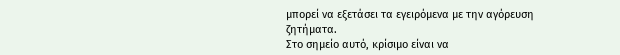μπορεί να εξετάσει τα εγειρόμενα με την αγόρευση ζητήματα.
Στο σημείο αυτό, κρίσιμο είναι να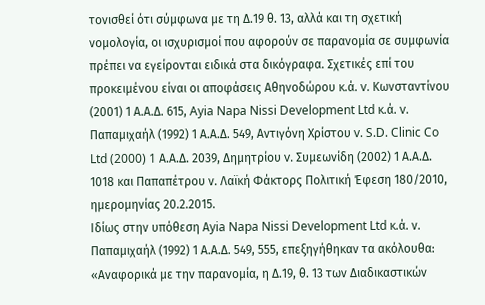τονισθεί ότι σύμφωνα με τη Δ.19 θ. 13, αλλά και τη σχετική νομολογία, οι ισχυρισμοί που αφορούν σε παρανομία σε συμφωνία πρέπει να εγείρονται ειδικά στα δικόγραφα. Σχετικές επί του προκειμένου είναι οι αποφάσεις Αθηνοδώρου κ.ά. v. Κωνσταντίνου (2001) 1 Α.Α.Δ. 615, Ayia Napa Nissi Development Ltd κ.ά. v. Παπαμιχαήλ (1992) 1 Α.Α.Δ. 549, Αντιγόνη Χρίστου v. S.D. Clinic Co Ltd (2000) 1 Α.Α.Δ. 2039, Δημητρίου v. Συμεωνίδη (2002) 1 Α.Α.Δ. 1018 και Παπαπέτρου ν. Λαϊκή Φάκτορς Πολιτική Έφεση 180/2010, ημερομηνίας 20.2.2015.
Ιδίως στην υπόθεση Αyia Napa Nissi Development Ltd κ.ά. ν. Παπαμιχαήλ (1992) 1 Α.Α.Δ. 549, 555, επεξηγήθηκαν τα ακόλουθα:
«Αναφορικά με την παρανομία, η Δ.19, θ. 13 των Διαδικαστικών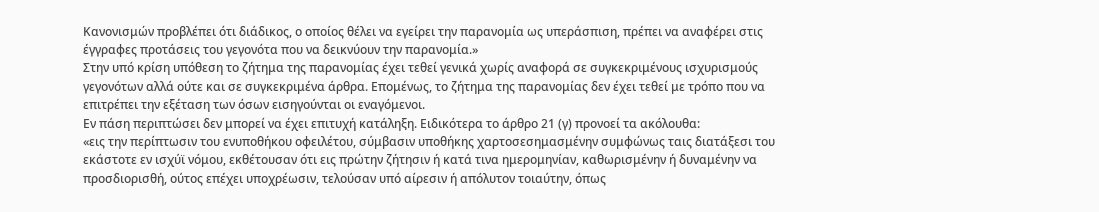Κανονισμών προβλέπει ότι διάδικος, ο οποίος θέλει να εγείρει την παρανομία ως υπεράσπιση, πρέπει να αναφέρει στις έγγραφες προτάσεις του γεγονότα που να δεικνύουν την παρανομία.»
Στην υπό κρίση υπόθεση το ζήτημα της παρανομίας έχει τεθεί γενικά χωρίς αναφορά σε συγκεκριμένους ισχυρισμούς γεγονότων αλλά ούτε και σε συγκεκριμένα άρθρα. Επομένως, το ζήτημα της παρανομίας δεν έχει τεθεί με τρόπο που να επιτρέπει την εξέταση των όσων εισηγούνται οι εναγόμενοι.
Εν πάση περιπτώσει δεν μπορεί να έχει επιτυχή κατάληξη. Ειδικότερα το άρθρο 21 (γ) προνοεί τα ακόλουθα:
«εις την περίπτωσιν του ενυποθήκου οφειλέτου, σύμβασιν υποθήκης χαρτοσεσημασμένην συμφώνως ταις διατάξεσι του εκάστοτε εν ισχύϊ νόμου, εκθέτουσαν ότι εις πρώτην ζήτησιν ή κατά τινα ημερομηνίαν, καθωρισμένην ή δυναμένην να προσδιορισθή, ούτος επέχει υποχρέωσιν, τελούσαν υπό αίρεσιν ή απόλυτον τοιαύτην, όπως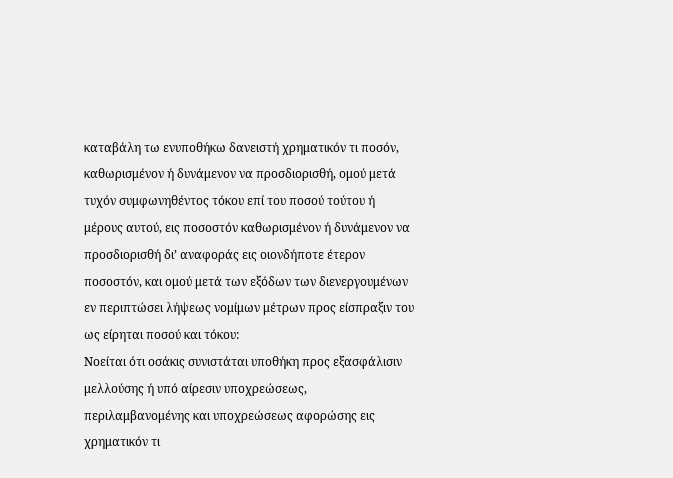καταβάλη τω ενυποθήκω δανειστή χρηματικόν τι ποσόν, καθωρισμένον ή δυνάμενον να προσδιορισθή, ομού μετά τυχόν συμφωνηθέντος τόκου επί του ποσού τούτου ή μέρους αυτού, εις ποσοστόν καθωρισμένον ή δυνάμενον να προσδιορισθή δι’ αναφοράς εις οιονδήποτε έτερον ποσοστόν, και ομού μετά των εξόδων των διενεργουμένων εν περιπτώσει λήψεως νομίμων μέτρων προς είσπραξιν του ως είρηται ποσού και τόκου:
Νοείται ότι οσάκις συνιστάται υποθήκη προς εξασφάλισιν μελλούσης ή υπό αίρεσιν υποχρεώσεως, περιλαμβανομένης και υποχρεώσεως αφορώσης εις χρηματικόν τι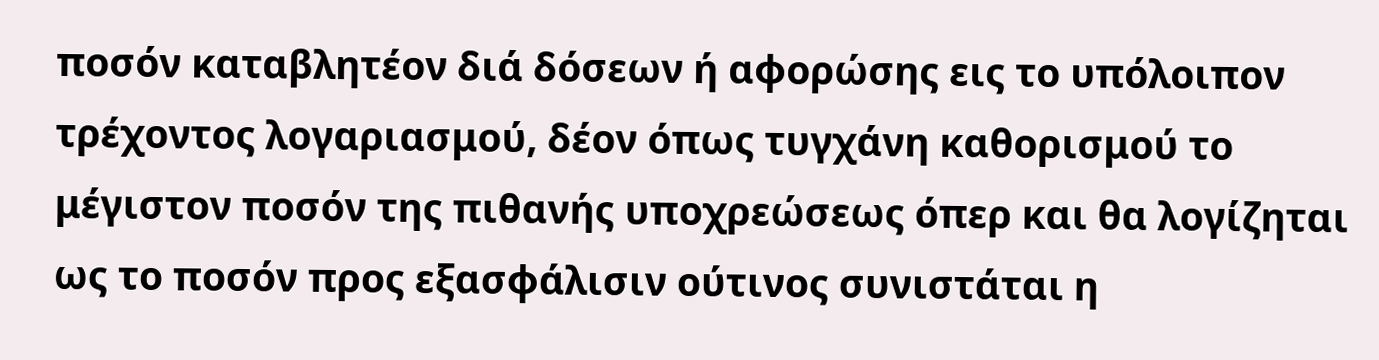ποσόν καταβλητέον διά δόσεων ή αφορώσης εις το υπόλοιπον τρέχοντος λογαριασμού, δέον όπως τυγχάνη καθορισμού το μέγιστον ποσόν της πιθανής υποχρεώσεως όπερ και θα λογίζηται ως το ποσόν προς εξασφάλισιν ούτινος συνιστάται η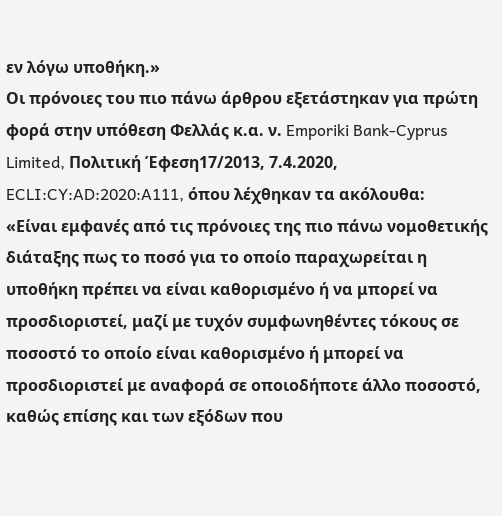εν λόγω υποθήκη.»
Οι πρόνοιες του πιο πάνω άρθρου εξετάστηκαν για πρώτη φορά στην υπόθεση Φελλάς κ.α. ν. Emporiki Bank-Cyprus Limited, Πολιτική Έφεση17/2013, 7.4.2020, ECLI:CY:AD:2020:A111, όπου λέχθηκαν τα ακόλουθα:
«Είναι εμφανές από τις πρόνοιες της πιο πάνω νομοθετικής διάταξης πως το ποσό για το οποίο παραχωρείται η υποθήκη πρέπει να είναι καθορισμένο ή να μπορεί να προσδιοριστεί, μαζί με τυχόν συμφωνηθέντες τόκους σε ποσοστό το οποίο είναι καθορισμένο ή μπορεί να προσδιοριστεί με αναφορά σε οποιοδήποτε άλλο ποσοστό, καθώς επίσης και των εξόδων που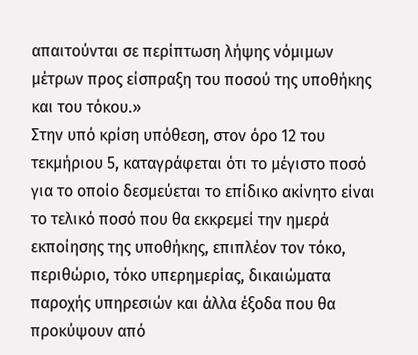απαιτούνται σε περίπτωση λήψης νόμιμων μέτρων προς είσπραξη του ποσού της υποθήκης και του τόκου.»
Στην υπό κρίση υπόθεση, στον όρο 12 του τεκμήριου 5, καταγράφεται ότι το μέγιστο ποσό για το οποίο δεσμεύεται το επίδικο ακίνητο είναι το τελικό ποσό που θα εκκρεμεί την ημερά εκποίησης της υποθήκης, επιπλέον τον τόκο, περιθώριο, τόκο υπερημερίας, δικαιώματα παροχής υπηρεσιών και άλλα έξοδα που θα προκύψουν από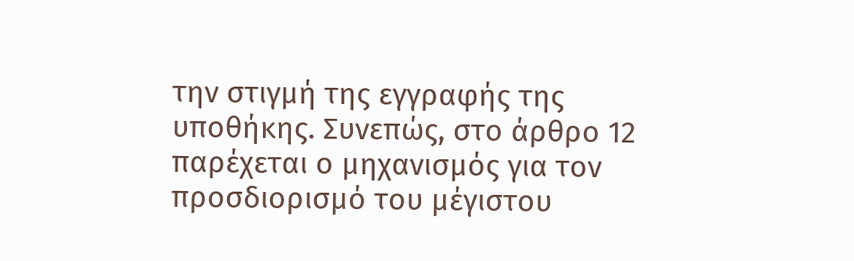την στιγμή της εγγραφής της υποθήκης. Συνεπώς, στο άρθρο 12 παρέχεται ο μηχανισμός για τον προσδιορισμό του μέγιστου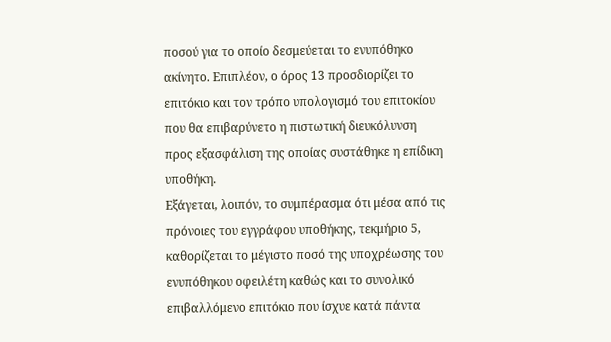ποσού για το οποίο δεσμεύεται το ενυπόθηκο ακίνητο. Επιπλέον, ο όρος 13 προσδιορίζει το επιτόκιο και τον τρόπο υπολογισμό του επιτοκίου που θα επιβαρύνετο η πιστωτική διευκόλυνση προς εξασφάλιση της οποίας συστάθηκε η επίδικη υποθήκη.
Εξάγεται, λοιπόν, το συμπέρασμα ότι μέσα από τις πρόνοιες του εγγράφου υποθήκης, τεκμήριο 5, καθορίζεται το μέγιστο ποσό της υποχρέωσης του ενυπόθηκου οφειλέτη καθώς και το συνολικό επιβαλλόμενο επιτόκιο που ίσχυε κατά πάντα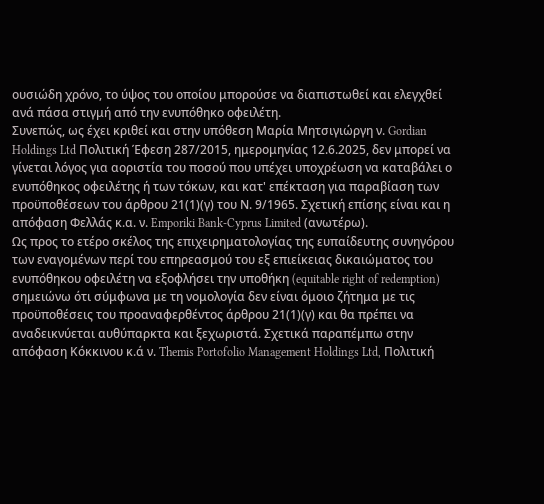ουσιώδη χρόνο, το ύψος του οποίου μπορούσε να διαπιστωθεί και ελεγχθεί ανά πάσα στιγμή από την ενυπόθηκο οφειλέτη.
Συνεπώς, ως έχει κριθεί και στην υπόθεση Μαρία Μητσιγιώργη ν. Gordian Holdings Ltd Πολιτική Έφεση 287/2015, ημερομηνίας 12.6.2025, δεν μπορεί να γίνεται λόγος για αοριστία του ποσού που υπέχει υποχρέωση να καταβάλει ο ενυπόθηκος οφειλέτης ή των τόκων, και κατ' επέκταση για παραβίαση των προϋποθέσεων του άρθρου 21(1)(γ) του Ν. 9/1965. Σχετική επίσης είναι και η απόφαση Φελλάς κ.α. ν. Emporiki Bank-Cyprus Limited (ανωτέρω).
Ως προς το ετέρο σκέλος της επιχειρηματολογίας της ευπαίδευτης συνηγόρου των εναγομένων περί του επηρεασμού του εξ επιείκειας δικαιώματος του ενυπόθηκου οφειλέτη να εξοφλήσει την υποθήκη (equitable right of redemption) σημειώνω ότι σύμφωνα με τη νομολογία δεν είναι όμοιο ζήτημα με τις προϋποθέσεις του προαναφερθέντος άρθρου 21(1)(γ) και θα πρέπει να αναδεικνύεται αυθύπαρκτα και ξεχωριστά. Σχετικά παραπέμπω στην απόφαση Κόκκινου κ.ά ν. Themis Portofolio Management Holdings Ltd, Πολιτική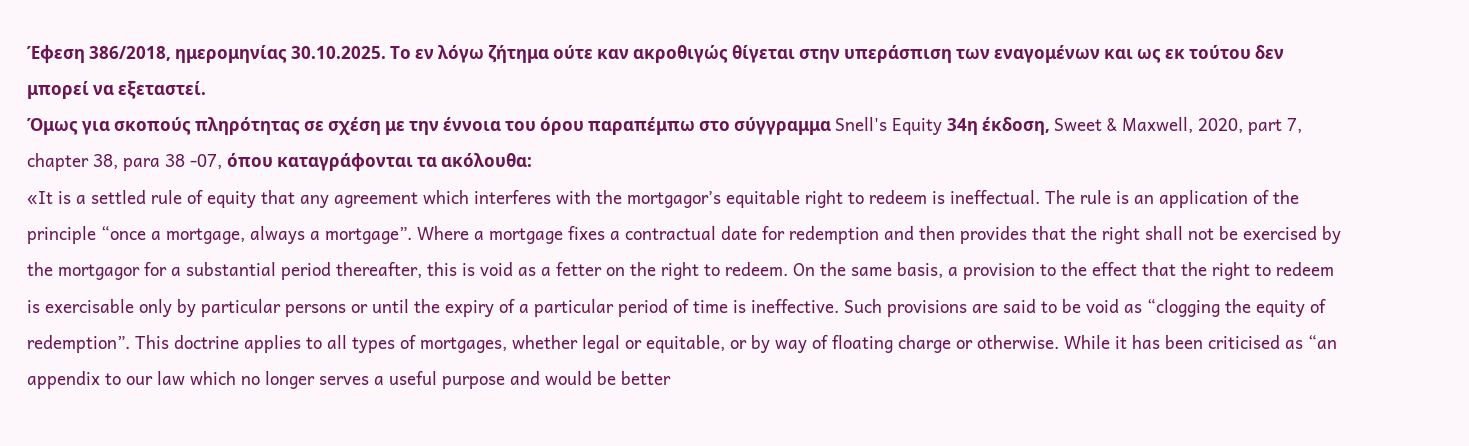Έφεση 386/2018, ημερομηνίας 30.10.2025. Το εν λόγω ζήτημα ούτε καν ακροθιγώς θίγεται στην υπεράσπιση των εναγομένων και ως εκ τούτου δεν μπορεί να εξεταστεί.
Όμως για σκοπούς πληρότητας σε σχέση με την έννοια του όρου παραπέμπω στο σύγγραμμα Snell's Equity 34η έκδοση, Sweet & Maxwell, 2020, part 7, chapter 38, para 38 -07, όπου καταγράφονται τα ακόλουθα:
«It is a settled rule of equity that any agreement which interferes with the mortgagor’s equitable right to redeem is ineffectual. The rule is an application of the principle “once a mortgage, always a mortgage”. Where a mortgage fixes a contractual date for redemption and then provides that the right shall not be exercised by the mortgagor for a substantial period thereafter, this is void as a fetter on the right to redeem. On the same basis, a provision to the effect that the right to redeem is exercisable only by particular persons or until the expiry of a particular period of time is ineffective. Such provisions are said to be void as “clogging the equity of redemption”. This doctrine applies to all types of mortgages, whether legal or equitable, or by way of floating charge or otherwise. While it has been criticised as “an appendix to our law which no longer serves a useful purpose and would be better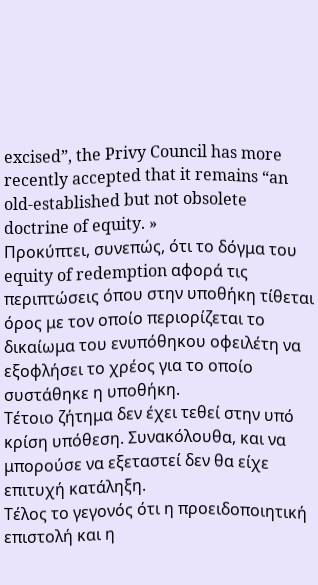excised”, the Privy Council has more recently accepted that it remains “an old-established but not obsolete doctrine of equity. »
Προκύπτει, συνεπώς, ότι το δόγμα του equity of redemption αφορά τις περιπτώσεις όπου στην υποθήκη τίθεται όρος με τον οποίο περιορίζεται το δικαίωμα του ενυπόθηκου οφειλέτη να εξοφλήσει το χρέος για το οποίο συστάθηκε η υποθήκη.
Τέτοιο ζήτημα δεν έχει τεθεί στην υπό κρίση υπόθεση. Συνακόλουθα, και να μπορούσε να εξεταστεί δεν θα είχε επιτυχή κατάληξη.
Τέλος το γεγονός ότι η προειδοποιητική επιστολή και η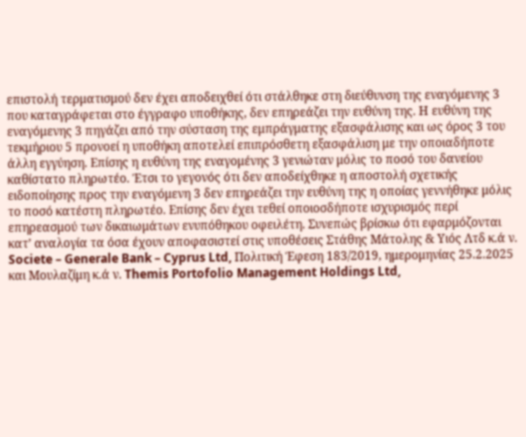επιστολή τερματισμού δεν έχει αποδειχθεί ότι στάλθηκε στη διεύθυνση της εναγόμενης 3 που καταγράφεται στο έγγραφο υποθήκης, δεν επηρεάζει την ευθύνη της. Η ευθύνη της εναγόμενης 3 πηγάζει από την σύσταση της εμπράγματης εξασφάλισης και ως όρος 3 του τεκμήριου 5 προνοεί η υποθήκη αποτελεί επιπρόσθετη εξασφάλιση με την οποιαδήποτε άλλη εγγύηση. Επίσης η ευθύνη της εναγομένης 3 γενιώταν μόλις το ποσό του δανείου καθίστατο πληρωτέο. Έτσι το γεγονός ότι δεν αποδείχθηκε η αποστολή σχετικής ειδοποίησης προς την εναγόμενη 3 δεν επηρεάζει την ευθύνη της η οποίας γεννήθηκε μόλις το ποσό κατέστη πληρωτέο. Επίσης δεν έχει τεθεί οποιοσδήποτε ισχυρισμός περί επηρεασμού των δικαιωμάτων ενυπόθηκου οφειλέτη. Συνεπώς βρίσκω ότι εφαρμόζονται κατ’ αναλογία τα όσα έχουν αποφασιστεί στις υποθέσεις Στάθης Μάτολης & Υιός Λτδ κ.ά ν. Societe – Generale Bank – Cyprus Ltd, Πολιτική Έφεση 183/2019, ημερομηνίας 25.2.2025 και Μουλαζίμη κ.ά ν. Themis Portofolio Management Holdings Ltd,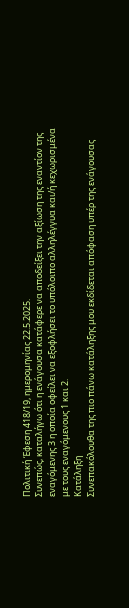Πολιτική Έφεση 418/19, ημερομηνίας 22.5.2025.
Συνεπώς, καταλήγω ότι η ενάγουσα κατάφερε να αποδείξει την αξίωση της εναντίον της εναγόμενης 3 η οποία οφείλει να εξοφλήσει το υπόλοιπο αλληλέγγυα και/ή κεχωρισμένα με τους εναγόμενους 1 και 2.
Κατάληξη
Συνεπακόλουθα της πιο πάνω κατάληξης μου εκδίδεται απόφαση υπέρ της ενάγουσας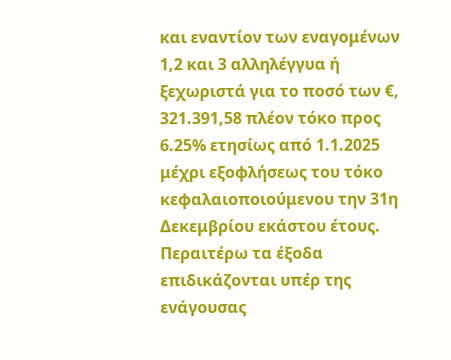και εναντίον των εναγομένων 1,2 και 3 αλληλέγγυα ή ξεχωριστά για το ποσό των €, 321.391,58 πλέον τόκο προς 6.25% ετησίως από 1.1.2025 μέχρι εξοφλήσεως του τόκο κεφαλαιοποιούμενου την 31η Δεκεμβρίου εκάστου έτους.
Περαιτέρω τα έξοδα επιδικάζονται υπέρ της ενάγουσας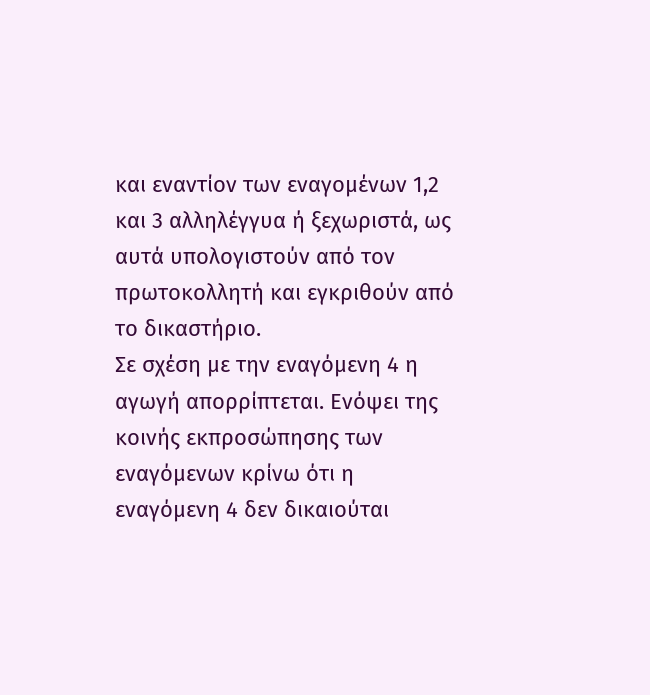και εναντίον των εναγομένων 1,2 και 3 αλληλέγγυα ή ξεχωριστά, ως αυτά υπολογιστούν από τον πρωτοκολλητή και εγκριθούν από το δικαστήριο.
Σε σχέση με την εναγόμενη 4 η αγωγή απορρίπτεται. Ενόψει της κοινής εκπροσώπησης των εναγόμενων κρίνω ότι η εναγόμενη 4 δεν δικαιούται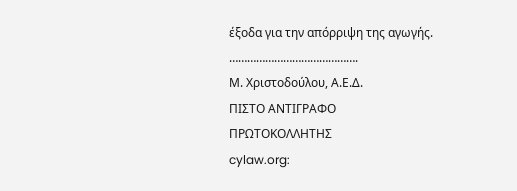έξοδα για την απόρριψη της αγωγής.
…………………………………….
Μ. Χριστοδούλου, Α.Ε.Δ.
ΠΙΣΤΟ ΑΝΤΙΓΡΑΦΟ
ΠΡΩΤΟΚΟΛΛΗΤΗΣ
cylaw.org: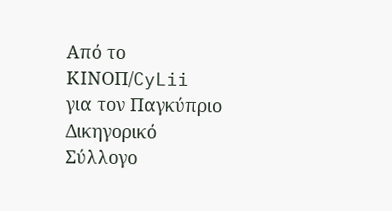Από το ΚΙΝOΠ/CyLii για τον Παγκύπριο Δικηγορικό Σύλλογο